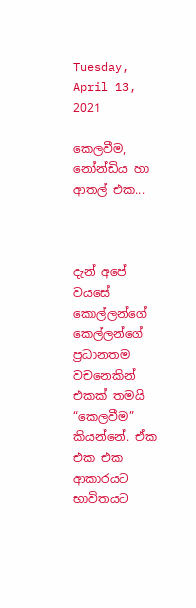Tuesday, April 13, 2021

කෙලවීම, නෝන්ඩිය හා ආතල් එක...



දැන් අපේ වයසේ කොල්ලන්ගේ කෙල්ලන්ගේ ප්‍රධානතම වචනෙකින් එකක් තමයි “කෙලවීම” කියන්නේ. ඒක එක එක ආකාරයට භාවිතයට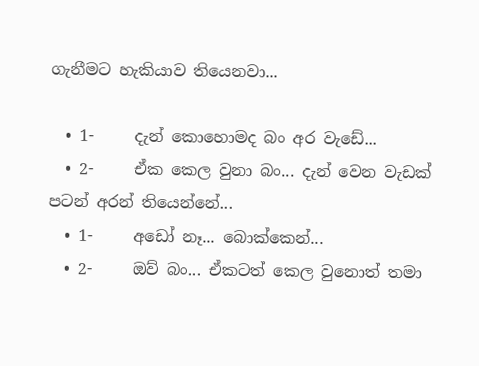ගැනීමට හැකියාව තියෙනවා...

  • 1-     දැන් කොහොමද බං අර වැඩේ...
  • 2-     ඒක කෙල වුනා බං... දැන් වෙන වැඩක් පටන් අරන් තියෙන්නේ...
  • 1-     අඩෝ නෑ... බොක්කෙන්...
  • 2-     ඔව් බං... ඒකටත් කෙල වුනොත් තමා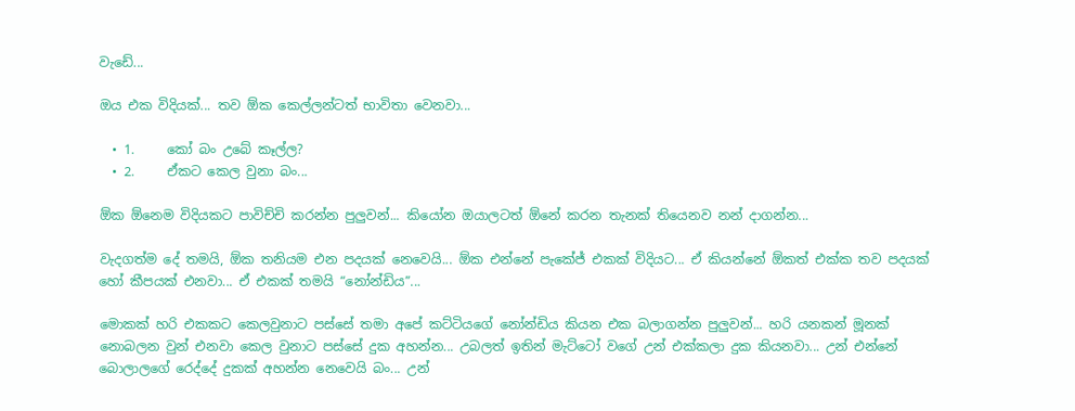වැඩේ...

ඔය එක විදියක්... තව ඕක කෙල්ලන්ටත් භාවිතා වෙනවා...

  • 1.     කෝ බං උබේ කෑල්ල?
  • 2.     ඒකට කෙල වුනා බං...

ඕක ඕනෙම විදියකට පාවිච්චි කරන්න පුලුවන්... කියෝන ඔයාලටත් ඕනේ කරන තැනක් තියෙනව නන් දාගන්න...

වැදගත්ම දේ තමයි, ඕක තනියම එන පදයක් නෙවෙයි... ඕක එන්නේ පැකේජ් එකක් විදියට... ඒ කියන්නේ ඕකත් එක්ක තව පදයක් හෝ කීපයක් එනවා... ඒ එකක් තමයි “නෝන්ඩිය”...

මොකක් හරි එකකට කෙලවුනාට පස්සේ තමා අපේ කට්ටියගේ නෝන්ඩිය කියන එක බලාගන්න පුලුවන්... හරි යනකන් මූනක් නොබලන වුන් එනවා කෙල වුනාට පස්සේ දුක අහන්න... උබලත් ඉතින් මැට්ටෝ වගේ උන් එක්කලා දුක කියනවා... උන් එන්නේ බොලාලගේ රෙද්දේ දුකක් අහන්න නෙවෙයි බං... උන්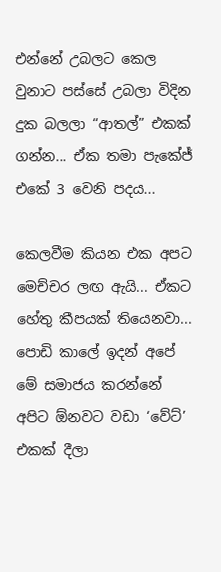එන්නේ උබලට කෙල වුනාට පස්සේ උබලා විදින දුක බලලා “ආතල්” එකක් ගන්න... ඒක තමා පැකේජ් එකේ 3 වෙනි පදය...

කෙලවීම කියන එක අපට මෙච්චර ලඟ ඇයි... ඒකට හේතු කීපයක් තියෙනවා... පොඩි කාලේ ඉදන් අපේ මේ සමාජය කරන්නේ අපිට ඕනවට වඩා ‘වේට්’ එකක් දීලා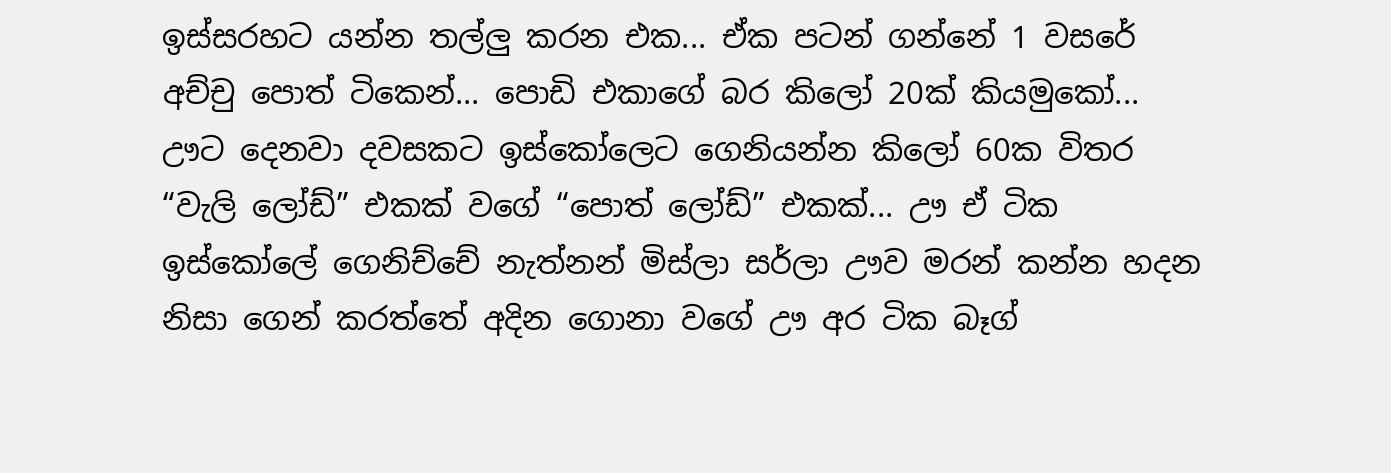ඉස්සරහට යන්න තල්ලු කරන එක... ඒක පටන් ගන්නේ 1 වසරේ අච්චු පොත් ටිකෙන්... පොඩි එකාගේ බර කිලෝ 20ක් කියමුකෝ... ඌට දෙනවා දවසකට ඉස්කෝලෙට ගෙනියන්න කිලෝ 60ක විතර “වැලි ලෝඩ්” එකක් වගේ “පොත් ලෝඩ්” එකක්... ඌ ඒ ටික ඉස්කෝලේ ගෙනිච්චේ නැත්නන් මිස්ලා සර්ලා ඌව මරන් කන්න හදන නිසා ගෙන් කරත්තේ අදින ගොනා වගේ ඌ අර ටික බෑග්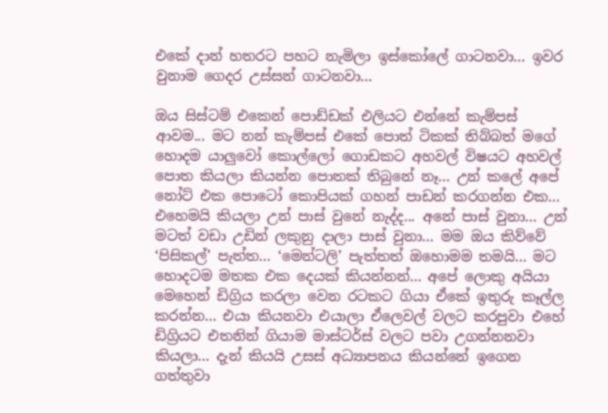එකේ දාන් හතරට පහට නැමිලා ඉස්කෝලේ ගාටනවා... ඉවර වුනාම ගෙදර උස්සන් ගාටනවා...

ඔය සිස්ටම් එකෙන් පොඩ්ඩක් එලියට එන්නේ කැම්පස් ආවම... මට නන් කැම්පස් එකේ පොත් ටිකක් තිබ්බත් මගේ හොදම යාලුවෝ කොල්ලෝ ගොඩකට අහවල් විෂයට අහවල් පොත කියලා කියන්න පොතක් තිබුනේ නෑ... උන් කලේ අපේ නෝට් එක පොටෝ කොපියක් ගහන් පාඩන් කරගන්න එක... එහෙමයි කියලා උන් පාස් වුනේ නැද්ද... අනේ පාස් වුනා... උන් මටත් වඩා උඩින් ලකුනු දාලා පාස් වුනා... මම ඔය කිව්වේ ‘පිසිකල්’ පැත්ත... ‘මෙන්ටලි’ පැත්තත් ඔහොමම තමයි... මට හොදටම මතක එක දෙයක් කියන්නන්... අපේ ලොකු අයියා මෙහෙන් ඩිග්‍රිය කරලා වෙන රටකට ගියා ඒකේ ඉතුරු කෑල්ල කරන්න... එයා කියනවා එයාලා ඒලෙවල් වලට කරපුවා එහේ ඩිග්‍රියට එතනින් ගියාම මාස්ටර්ස් වලට පවා උගන්නනවා කියලා... දැන් කියයි උසස් අධ්‍යාපනය කියන්නේ ඉගෙන ගත්තුවා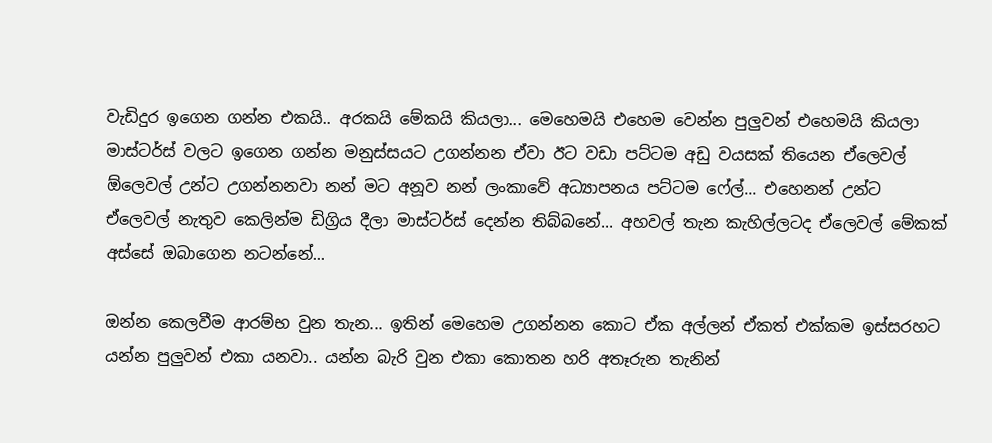වැඩිදුර ඉගෙන ගන්න එකයි.. අරකයි මේකයි කියලා... මෙහෙමයි එහෙම වෙන්න පුලුවන් එහෙමයි කියලා මාස්ටර්ස් වලට ඉගෙන ගන්න මනුස්සයට උගන්නන ඒවා ඊට වඩා පට්ටම අඩු වයසක් තියෙන ඒලෙවල් ඕලෙවල් උන්ට උගන්නනවා නන් මට අනූව නන් ලංකාවේ අධ්‍යාපනය පට්ටම ෆේල්... එහෙනන් උන්ට ඒලෙවල් නැතුව කෙලින්ම ඩිග්‍රිය දීලා මාස්ටර්ස් දෙන්න තිබ්බනේ... අහවල් තැන කැහිල්ලටද ඒලෙවල් මේකක් අස්සේ ඔබාගෙන නටන්නේ...

ඔන්න කෙලවීම ආරම්භ වුන තැන... ඉතින් මෙහෙම උගන්නන කොට ඒක අල්ලන් ඒකත් එක්කම ඉස්සරහට යන්න පුලුවන් එකා යනවා.. යන්න බැරි වුන එකා කොතන හරි අතෑරුන තැනින්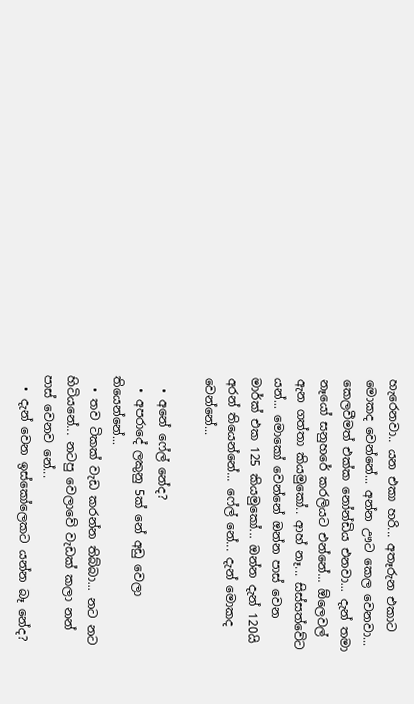හැරෙනවා.. යන එකා හරි... අතෑරුන එකාට මොකද වෙන්නේ... අන්න ඌට කෙල වෙනවා... කෙලවීමත් එක්ක නෝන්ඩිය එනවා... දැන් තමා නෑයෝ සනුහරේ කරලියට එන්නේ... ඕලෙවල් ඇන ගත්තා කියමුකෝ.. ආහ් නෑ... සිස්සත්වේට යන්... මොකෝ වෙන්නේ ඔන්න පාස් වෙන මාර්ක් එක 125 කියමුකෝ... ඔන්න දැන් 120යි අරන් තියෙන්නේ... ෆේල් නේ... දැන් මොකද වෙන්නේ...

  • අනේ ෆේල් නේද?
  • අපරාදේ ලකුනු 5ක් නේ අඩු වෙලා තියෙන්නේ...
  • තව ටිකක් වැඩ කරන්න තිබ්බා... නට නට හිටියනේ... නටපු වෙලාවේ වැඩක් කලා නන් පාස් වෙනව නේ...
  • දැන් වෙන ඉස්කෝලෙකට යන්න බෑ නේද?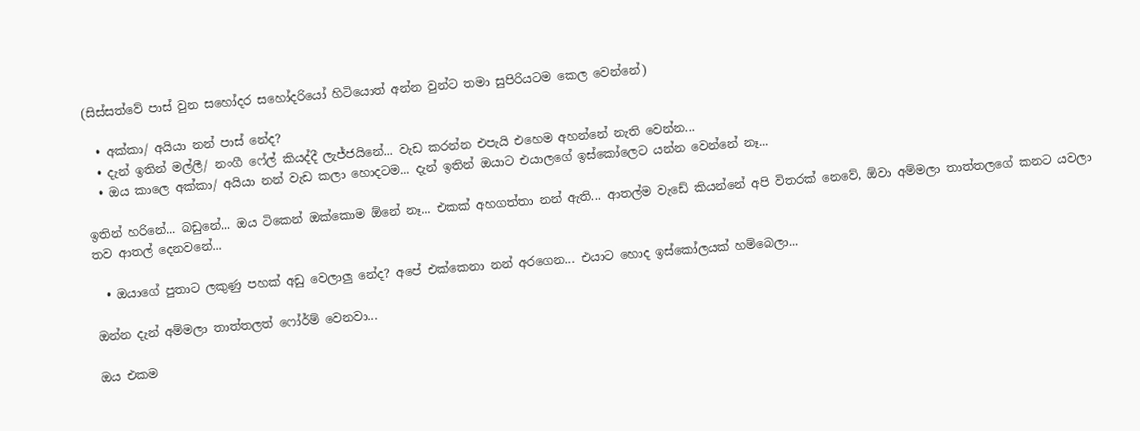(සිස්සත්වේ පාස් වුන සහෝදර සහෝදරියෝ හිටියොත් අන්න වුන්ට තමා සුපිරියටම කෙල වෙන්නේ)

  • අක්කා/ අයියා නන් පාස් නේද?
  • දැන් ඉතින් මල්ලී/ නංගී ෆේල් කියද්දී ලැජ්ජයිනේ... වැඩ කරන්න එපැයි එහෙම අහන්නේ නැති වෙන්න...
  • ඔය කාලෙ අක්කා/ අයියා නන් වැඩ කලා හොදටම... දැන් ඉතින් ඔයාට එයාලගේ ඉස්කෝලෙට යන්න වෙන්නේ නෑ...

ඉතින් හරිනේ... බඩුනේ... ඔය ටිකෙන් ඔක්කොම ඕනේ නෑ... එකක් අහගත්තා නන් ඇති... ආතල්ම වැඩේ කියන්නේ අපි විතරක් නෙවේ, ඕවා අම්මලා තාත්තලගේ කනට යවලා තව ආතල් දෙනවනේ...

  • ඔයාගේ පුතාට ලකුණු පහක් අඩු වෙලාලු නේද? අපේ එක්කෙනා නන් අරගෙන... එයාට හොද ඉස්කෝලයක් හම්බෙලා...

ඔන්න දැන් අම්මලා තාත්තලත් ෆෝර්ම් වෙනවා...

ඔය එකම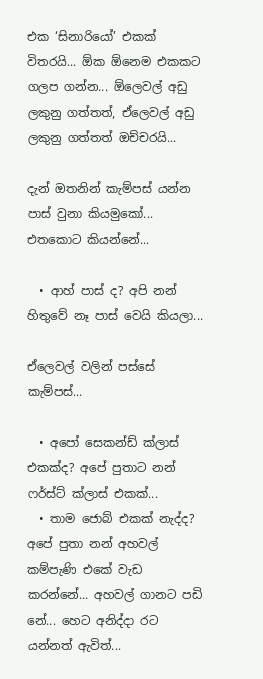එක ‘සිනාරියෝ’ එකක් විතරයි... ඕක ඕනෙම එකකට ගලප ගන්න... ඕලෙවල් අඩු ලකුනු ගත්තත්, ඒලෙවල් අඩු ලකුනු ගත්තත් ඔච්චරයි...

දැන් ඔතනින් කැම්පස් යන්න පාස් වුනා කියමුකෝ... එතකොට කියන්නේ...

  • ආහ් පාස් ද? අපි නන් හිතුවේ නෑ පාස් වෙයි කියලා...

ඒලෙවල් වලින් පස්සේ කැම්පස්...

  • අපෝ සෙකන්ඩ් ක්ලාස් එකක්ද? අපේ පුතාට නන් ෆර්ස්ට් ක්ලාස් එකක්...
  • තාම ජොබ් එකක් නැද්ද? අපේ පුතා නන් අහවල් කම්පැණි එකේ වැඩ කරන්නේ... අහවල් ගානට පඩි නේ... හෙට අනිද්දා රට යන්නත් ඇවිත්...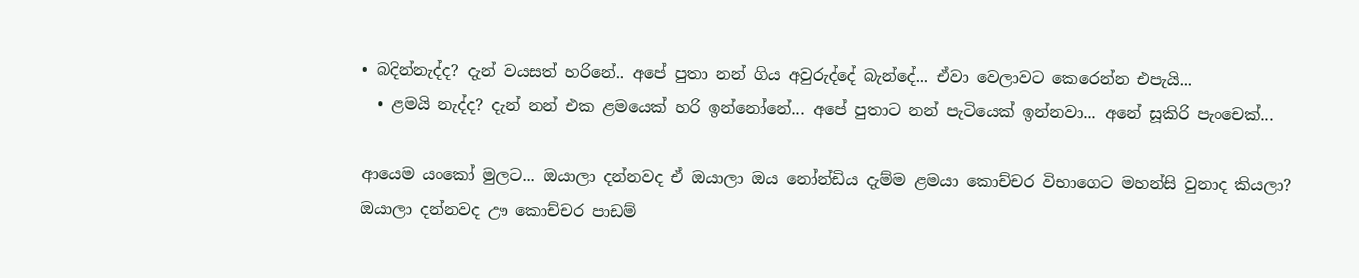• බදින්නැද්ද? දැන් වයසත් හරිනේ.. අපේ පුතා නන් ගිය අවුරුද්දේ බැන්දේ... ඒවා වෙලාවට කෙරෙන්න එපැයි...
  • ළමයි නැද්ද? දැන් නන් එක ළමයෙක් හරි ඉන්නෝනේ... අපේ පුතාට නන් පැටියෙක් ඉන්නවා... අනේ සූකිරි පැංචෙක්...

ආයෙම යංකෝ මුලට... ඔයාලා දන්නවද ඒ ඔයාලා ඔය නෝන්ඩිය දැම්ම ළමයා කොච්චර විභාගෙට මහන්සි වුනාද කියලා? ඔයාලා දන්නවද ඌ කොච්චර පාඩම්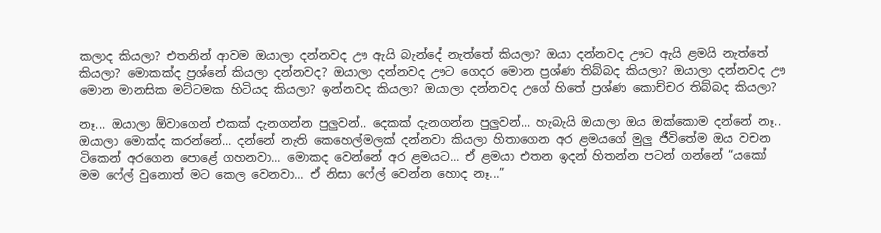කලාද කියලා? එතනින් ආවම ඔයාලා දන්නවද ඌ ඇයි බැන්දේ නැත්තේ කියලා? ඔයා දන්නවද ඌට ඇයි ළමයි නැත්තේ කියලා? මොකක්ද ප්‍රශ්නේ කියලා දන්නවද? ඔයාලා දන්නවද ඌට ගෙදර මොන ප්‍රශ්ණ තිබ්බද කියලා? ඔයාලා දන්නවද ඌ මොන මානසික මට්ටමක හිටියද කියලා? ඉන්නවද කියලා? ඔයාලා දන්නවද උගේ හිතේ ප්‍රශ්ණ කොච්චර තිබ්බද කියලා?

නෑ... ඔයාලා ඕවාගෙන් එකක් දැනගන්න පුලුවන්.. දෙකක් දැනගන්න පුලුවන්... හැබැයි ඔයාලා ඔය ඔක්කොම දන්නේ නෑ.. ඔයාලා මොක්ද කරන්නේ... දන්නේ නැති කෙහෙල්මලක් දන්නවා කියලා හිතාගෙන අර ළමයගේ මුලු ජීවිතේම ඔය වචන ටිකෙන් අරගෙන පොළේ ගහනවා... මොකද වෙන්නේ අර ළමයට... ඒ ළමයා එතන ඉදන් හිතන්න පටන් ගන්නේ “යකෝ මම ෆේල් වුනොත් මට කෙල වෙනවා... ඒ නිසා ෆේල් වෙන්න හොද නෑ...”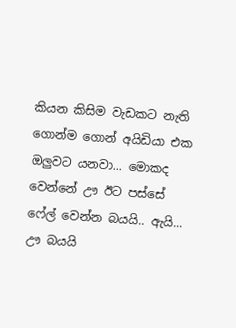කියන කිසිම වැඩකට නැති ගොන්ම ගොන් අයිඩියා එක ඔලුවට යනවා... මොකද වෙන්නේ ඌ ඊට පස්සේ ෆේල් වෙන්න බයයි.. ඇයි... ඌ බයයි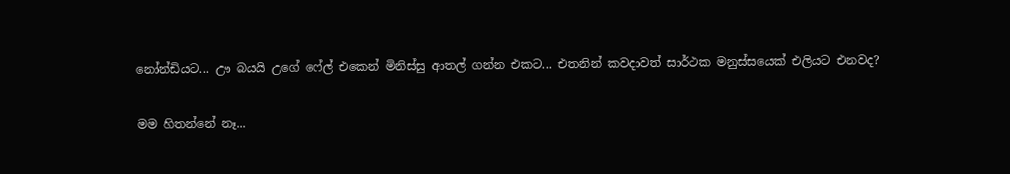නෝන්ඩියට... ඌ බයයි උගේ ෆේල් එකෙන් මිනිස්සු ආතල් ගන්න එකට... එතනින් කවදාවත් සාර්ථක මනුස්සයෙක් එලියට එනවද?

මම හිතන්නේ නෑ...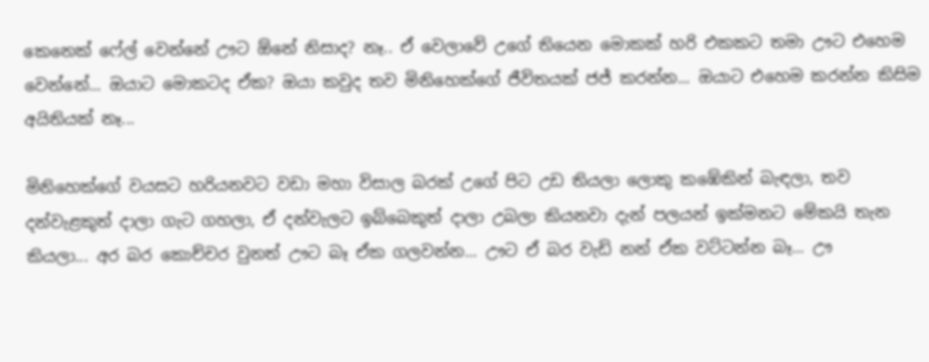කෙනෙක් ෆේල් වෙන්නේ ඌට ඕනේ නිසාද? නෑ.. ඒ වෙලාවේ උගේ තියෙන මොකක් හරි එකකට තමා ඌට එහෙම වෙන්නේ... ඔයාට මොකටද ඒක? ඔයා කවුද තව මිනිහෙක්ගේ ජීවිතයක් ජජ් කරන්න... ඔයාට එහෙම කරන්න කිසිම අයිතියක් නෑ...

මිනිහෙක්ගේ වයසට හරියනවට වඩා මහා විසාල බරක් උගේ පිට උඩ තියලා ලොකු කඹේකින් බැඳලා, තව දන්වැළකුත් දාලා ගැට ගහලා, ඒ දන්වැලට ඉබ්බෙකුත් දාලා උබලා කියනවා දැන් පලයන් ඉක්මනට මේකයි තැන කියලා... අර බර කොච්චර වුනත් ඌට බෑ ඒක ගලවන්න... ඌට ඒ බර වැඩි නන් ඒක වට්ටන්න බෑ... ඌ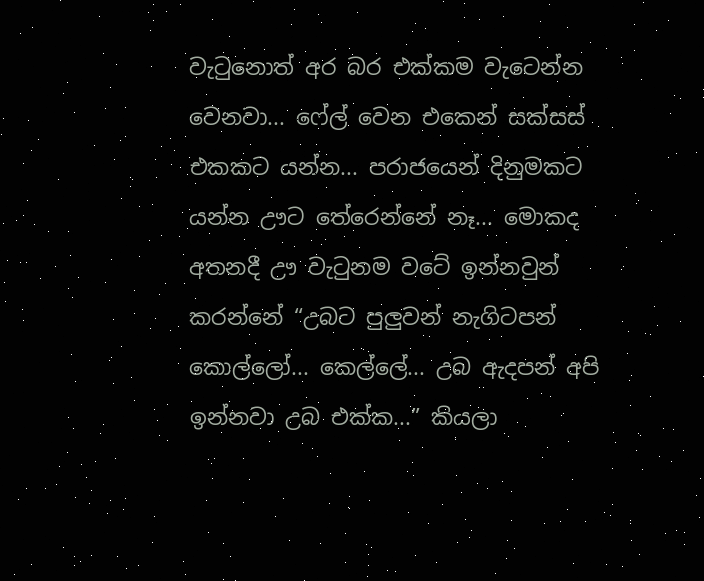වැටුනොත් අර බර එක්කම වැටෙන්න වෙනවා... ෆේල් වෙන එකෙන් සක්සස් එකකට යන්න... පරාජයෙන් දිනුමකට යන්න ඌට තේරෙන්නේ නෑ... මොකද අතනදී ඌ වැටුනම වටේ ඉන්නවුන් කරන්නේ “උබට පුලුවන් නැගිටපන් කොල්ලෝ... කෙල්ලේ... උබ ඇදපන් අපි ඉන්නවා උබ එක්ක...” කියලා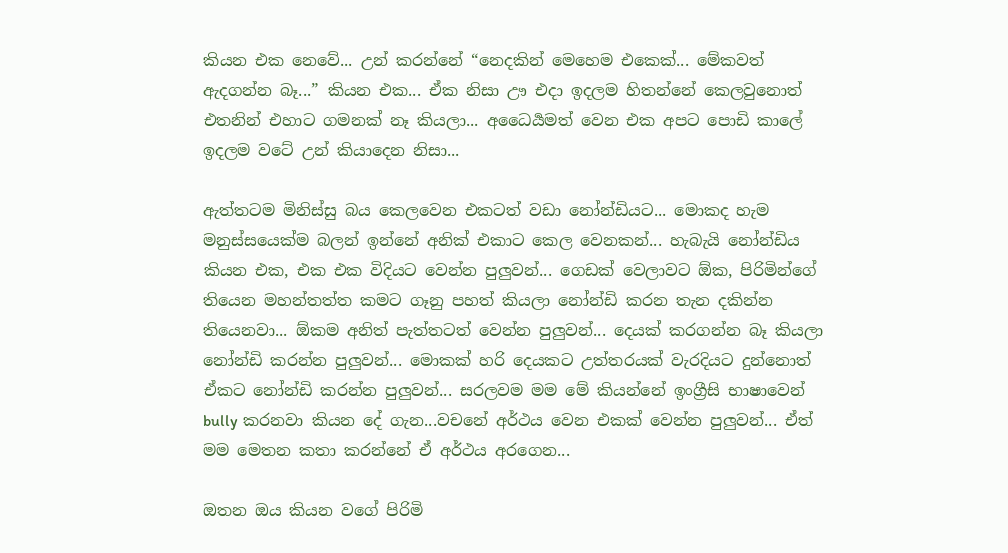කියන එක නෙවේ... උන් කරන්නේ “නෙදකින් මෙහෙම එකෙක්... මේකවත් ඇදගන්න බෑ...” කියන එක... ඒක නිසා ඌ එදා ඉදලම හිතන්නේ කෙලවුනොත් එතනින් එහාට ගමනක් නෑ කියලා... අධෛර්‍යමත් වෙන එක අපට පොඩි කාලේ ඉදලම වටේ උන් කියාදෙන නිසා...

ඇත්තටම මිනිස්සු බය කෙලවෙන එකටත් වඩා නෝන්ඩියට... මොකද හැම මනුස්සයෙක්ම බලන් ඉන්නේ අනික් එකාට කෙල වෙනකන්... හැබැයි නෝන්ඩිය කියන එක, එක එක විදියට වෙන්න පුලුවන්... ගෙඩක් වෙලාවට ඕක, පිරිමින්ගේ තියෙන මහන්තත්ත කමට ගෑනු පහත් කියලා නෝන්ඩි කරන තැන දකින්න තියෙනවා... ඕකම අනිත් පැත්තටත් වෙන්න පුලුවන්... දෙයක් කරගන්න බෑ කියලා නෝන්ඩි කරන්න පුලුවන්... මොකක් හරි දෙයකට උත්තරයක් වැරදියට දුන්නොත් ඒකට නෝන්ඩි කරන්න පුලුවන්... සරලවම මම මේ කියන්නේ ඉංග්‍රීසි භාෂාවෙන් bully කරනවා කියන දේ ගැන...වචනේ අර්ථය වෙන එකක් වෙන්න පුලුවන්... ඒත් මම මෙතන කතා කරන්නේ ඒ අර්ථය අරගෙන...

ඔතන ඔය කියන වගේ පිරිමි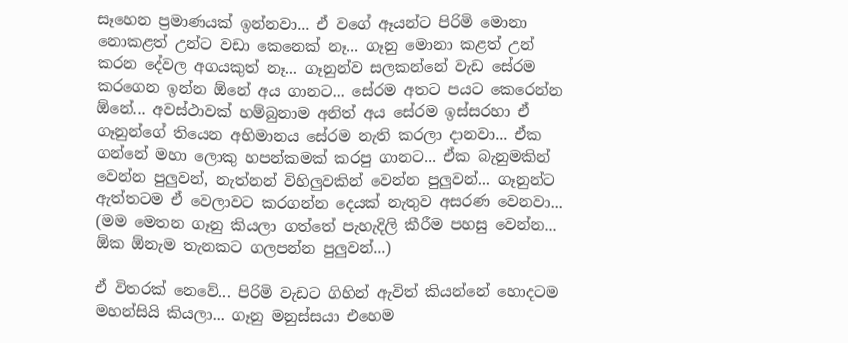සෑහෙන ප්‍රමාණයක් ඉන්නවා... ඒ වගේ ඈයන්ට පිරිමි මොනා නොකළත් උන්ට වඩා කෙනෙක් නෑ... ගෑනු මොනා කළත් උන් කරන දේවල අගයකුත් නෑ... ගෑනුන්ව සලකන්නේ වැඩ සේරම කරගෙන ඉන්න ඕනේ අය ගානට... සේරම අතට පයට කෙරෙන්න ඕනේ... අවස්ථාවක් හම්බුනාම අනිත් අය සේරම ඉස්සරහා ඒ ගෑනුන්ගේ තියෙන අභිමානය සේරම නැති කරලා දානවා... ඒක ගන්නේ මහා ලොකු හපන්කමක් කරපු ගානට... ඒක බැනුමකින් වෙන්න පුලුවන්, නැත්නන් විහිලුවකින් වෙන්න පුලුවන්... ගෑනුන්ට ඇත්තටම ඒ වෙලාවට කරගන්න දෙයක් නැතුව අසරණ වෙනවා... (මම මෙතන ගෑනු කියලා ගත්තේ පැහැදිලි කීරීම පහසු වෙන්න... ඕක ඕනැම තැනකට ගලපන්න පුලුවන්...)

ඒ විතරක් නෙවේ... පිරිමි වැඩට ගිහින් ඇවිත් කියන්නේ හොදටම මහන්සියි කියලා... ගෑනු මනුස්සයා එහෙම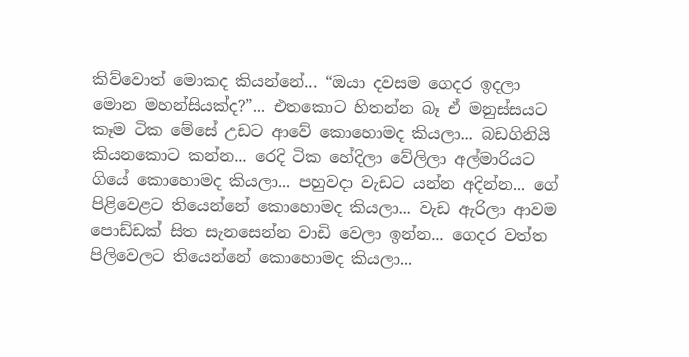කිව්වොත් මොකද කියන්නේ... “ඔයා දවසම ගෙදර ඉදලා මොන මහන්සියක්ද?”... එතකොට හිතන්න බෑ ඒ මනුස්සයට කෑම ටික මේසේ උඩට ආවේ කොහොමද කියලා... බඩගිනියි කියනකොට කන්න... රෙදි ටික හේදිලා වේලිලා අල්මාරියට ගියේ කොහොමද කියලා... පහුවදා වැඩට යන්න අදින්න... ගේ පිළිවෙළට තියෙන්නේ කොහොමද කියලා... වැඩ ඇරිලා ආවම පොඩ්ඩක් සිත සැනසෙන්න වාඩි වෙලා ඉන්න... ගෙදර වත්ත පිලිවෙලට තියෙන්නේ කොහොමද කියලා...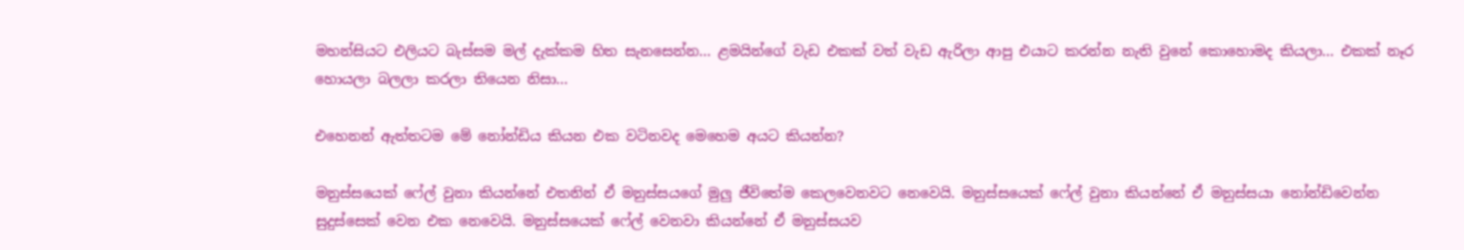මහන්සියට එලියට බැස්සම මල් දැක්කම හිත සැනසෙන්න... ළමයින්ගේ වැඩ එකක් වත් වැඩ ඇරිලා ආපු එයාට කරන්න නැති වුනේ කොහොමද කියලා... එකක් නෑර හොයලා බලලා කරලා තියෙන නිසා...

එහෙනන් ඇත්තටම මේ නෝන්ඩිය කියන එක වටිනවද මෙහෙම අයට කියන්න?

මනුස්සයෙක් ෆේල් වුනා කියන්නේ එතනින් ඒ මනුස්සයගේ මුලු ජීවිතේම කෙලවෙනවට නෙවෙයි. මනුස්සයෙක් ෆේල් වුනා කියන්නේ ඒ මනුස්සයා නෝන්ඩිවෙන්න සුදුස්සෙක් වෙන එක නෙවෙයි. මනුස්සයෙක් ෆේල් වෙනවා කියන්නේ ඒ මනුස්සයව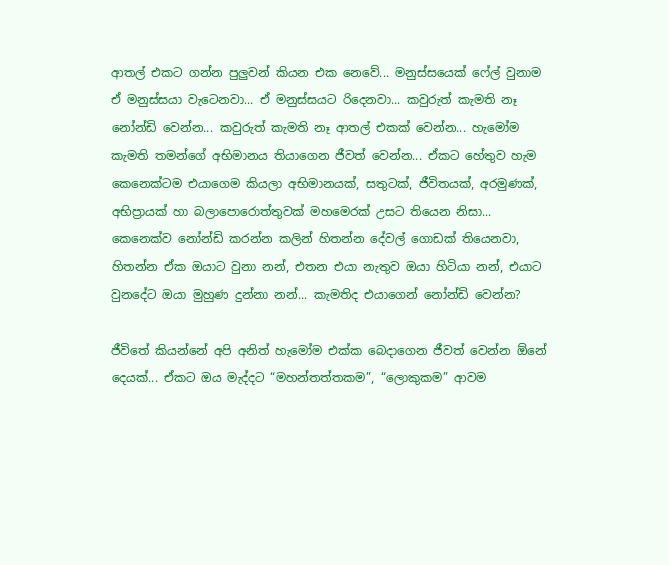ආතල් එකට ගන්න පුලුවන් කියන එක නෙවේ... මනුස්සයෙක් ෆේල් වුනාම ඒ මනුස්සයා වැටෙනවා... ඒ මනුස්සයට රිදෙනවා... කවුරුත් කැමති නෑ නෝන්ඩි වෙන්න... කවුරුත් කැමති නෑ ආතල් එකක් වෙන්න... හැමෝම කැමති තමන්ගේ අභිමානය තියාගෙන ජීවත් වෙන්න... ඒකට හේතුව හැම කෙනෙක්ටම එයාගෙම කියලා අභිමානයක්, සතුටක්, ජීවිතයක්, අරමුණක්, අභිප්‍රායක් හා බලාපොරොත්තුවක් මහමෙරක් උසට තියෙන නිසා... කෙනෙක්ව නෝන්ඩි කරන්න කලින් හිතන්න දේවල් ගොඩක් තියෙනවා, හිතන්න ඒක ඔයාට වුනා නන්, එතන එයා නැතුව ඔයා හිටියා නන්, එයාට වුනදේට ඔයා මුහුණ දුන්නා නන්... කැමතිද එයාගෙන් නෝන්ඩි වෙන්න?

ජීවිතේ කියන්නේ අපි අනිත් හැමෝම එක්ක බෙදාගෙන ජීවත් වෙන්න ඕනේ දෙයක්... ඒකට ඔය මැද්දට “මහන්තත්තකම”, “ලොකුකම” ආවම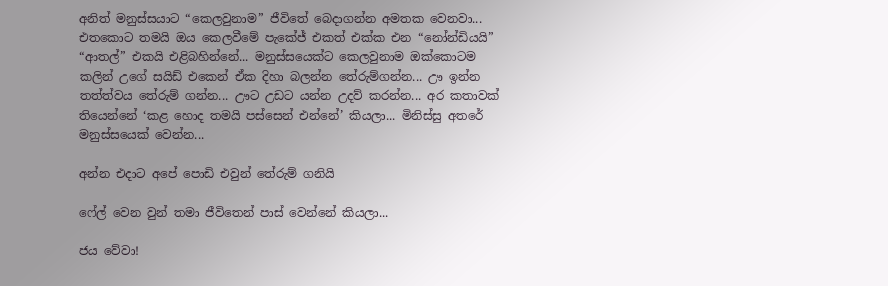අනිත් මනුස්සයාට “කෙලවුනාම” ජීවිතේ බෙදාගන්න අමතක වෙනවා... එතකොට තමයි ඔය කෙලවීමේ පැකේජ් එකත් එක්ක එන “නෝන්ඩියයි” “ආතල්” එකයි එළිබහින්නේ... මනුස්සයෙක්ට කෙලවුනාම ඔක්කොටම කලින් උගේ සයිඩ් එකෙන් ඒක දිහා බලන්න තේරුම්ගන්න... ඌ ඉන්න තත්ත්වය තේරුම් ගන්න... ඌට උඩට යන්න උදව් කරන්න... අර කතාවක් තියෙන්නේ ‘කළ හොද තමයි පස්සෙන් එන්නේ’ කියලා... මිනිස්සු අතරේ මනුස්සයෙක් වෙන්න...

අන්න එදාට අපේ පොඩි එවුන් තේරුම් ගනියි

ෆේල් වෙන වුන් තමා ජීවිතෙන් පාස් වෙන්නේ කියලා...

ජය වේවා!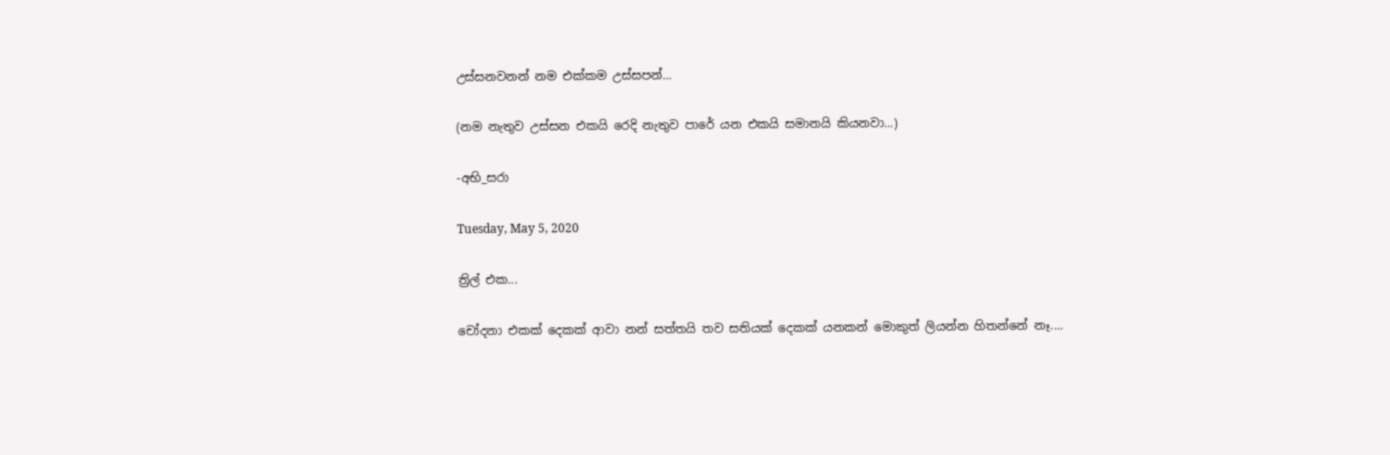උස්සනවනන් නම එක්කම උස්සපන්...

(නම නැතුව උස්සන එකයි රෙදි නැතුව පාරේ යන එකයි සමානයි කියනවා...)

-අභි_සරා

Tuesday, May 5, 2020

ත්‍රිල් එක...

චෝදනා එකක් දෙකක් ආවා නන් සත්තයි තව සතියක් දෙකක් යනකන් මොකුත් ලියන්න හිතන්නේ නෑ....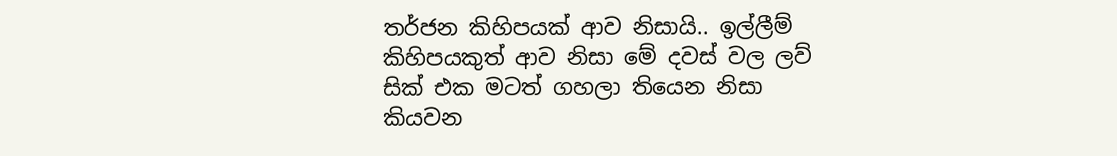තර්ජන කිහිපයක් ආව නිසායි.. ඉල්ලීම් කිහිපයකුත් ආව නිසා මේ දවස් වල ලව් සික් එක මටත් ගහලා තියෙන නිසා කියවන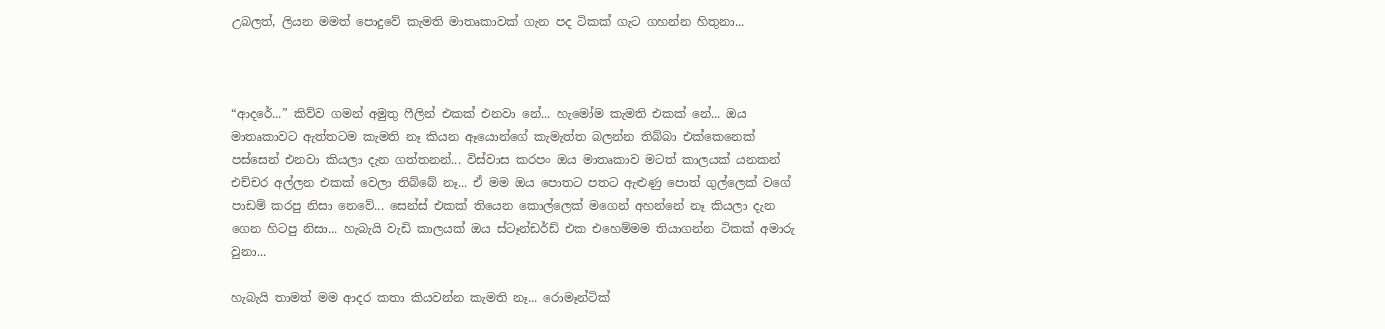උබලත්, ලියන මමත් පොදුවේ කැමති මාතෘකාවක් ගැන පද ටිකක් ගැට ගහන්න හිතුනා...



“ආදරේ...” කිව්ව ගමන් අමුතු ෆීලින් එකක් එනවා නේ... හැමෝම කැමති එකක් නේ... ඔය මාතෘකාවට ඇත්තටම කැමති නෑ කියන ඈයොන්ගේ කැමැත්ත බලන්න තිබ්බා එක්කෙනෙක් පස්සෙන් එනවා කියලා දැන ගත්තනන්... විස්වාස කරපං ඔය මාතෘකාව මටත් කාලයක් යනකන් එච්චර අල්ලන එකක් වෙලා තිබ්බේ නෑ... ඒ මම ඔය පොතට පතට ඇළුණු පොත් ගුල්ලෙක් වගේ පාඩම් කරපු නිසා නෙවේ... සෙන්ස් එකක් තියෙන කොල්ලෙක් මගෙන් අහන්නේ නෑ කියලා දැන ගෙන හිටපු නිසා... හැබැයි වැඩි කාලයක් ඔය ස්ටෑන්ඩර්ඩ් එක එහෙම්මම තියාගන්න ටිකක් අමාරු වුනා...

හැබැයි තාමත් මම ආදර කතා කියවන්න කැමති නෑ... රොමෑන්ටික්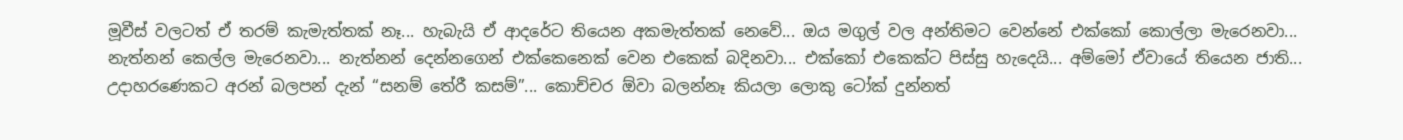මූවීස් වලටත් ඒ තරම් කැමැත්තක් නෑ... හැබැයි ඒ ආදරේට තියෙන අකමැත්තක් නෙවේ... ඔය මගුල් වල අන්තිමට වෙන්නේ එක්කෝ කොල්ලා මැරෙනවා... නැත්නන් කෙල්ල මැරෙනවා... නැත්නන් දෙන්නගෙන් එක්කෙනෙක් වෙන එකෙක් බදිනවා... එක්කෝ එකෙක්ට පිස්සු හැදෙයි... අම්මෝ ඒවායේ තියෙන ජාති... උදාහරණෙකට අරන් බලපන් දැන් “සනම් තේරී කසම්”... කොච්චර ඕවා බලන්නෑ කියලා ලොකු ටෝක් දුන්නත්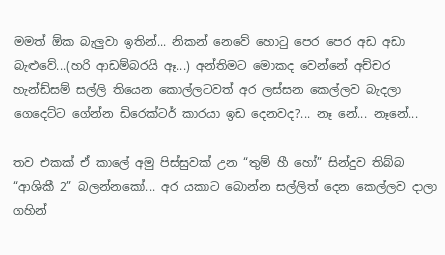මමත් ඕක බැලුවා ඉතින්... නිකන් නෙවේ හොටු පෙර පෙර අඩ අඩා බැළුවේ...(හරි ආඩම්බරයි ඈ...) අන්තිමට මොකද වෙන්නේ අච්චර හැන්ඩ්සම් සල්ලි තියෙන කොල්ලටවත් අර ලස්සන කෙල්ලව බැදලා ගෙදෙට්ට ගේන්න ඩිරෙක්ටර් කාරයා ඉඩ දෙනවද?... නෑ නේ... නෑනේ...

තව එකක් ඒ කාලේ අමු පිස්සුවක් උන “තුම් හී හෝ” සින්දුව තිබ්බ “ආශිකී 2” බලන්නකෝ... අර යකාට බොන්න සල්ලිත් දෙන කෙල්ලව දාලා ගහින්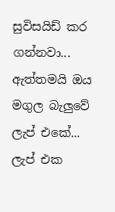සුවිසයිඩ් කර ගන්නවා... ඇත්තමයි ඔය මගුල බැලුවේ ලැප් එකේ... ලැප් එක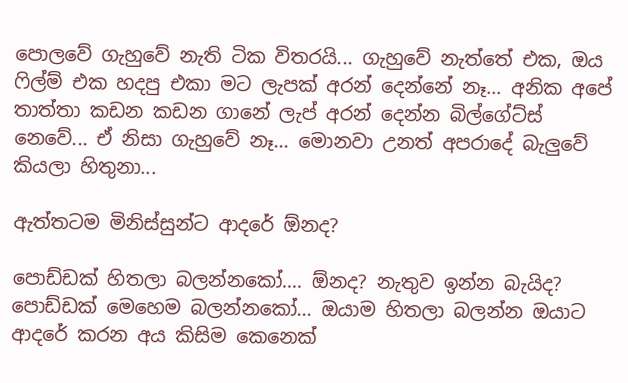පොලවේ ගැහුවේ නැති ටික විතරයි... ගැහුවේ නැත්තේ එක, ඔය ෆිල්ම් එක හදපු එකා මට ලැපක් අරන් දෙන්නේ නෑ... අනික අපේ තාත්තා කඩන කඩන ගානේ ලැප් අරන් දෙන්න බිල්ගේට්ස් නෙවේ... ඒ නිසා ගැහුවේ නෑ... මොනවා උනත් අපරාදේ බැලුවේ කියලා හිතුනා...

ඇත්තටම මිනිස්සුන්ට ආදරේ ඕනද?

පොඩ්ඩක් හිතලා බලන්නකෝ.... ඕනද? නැතුව ඉන්න බැයිද? පොඩ්ඩක් මෙහෙම බලන්නකෝ... ඔයාම හිතලා බලන්න ඔයාට ආදරේ කරන අය කිසිම කෙනෙක්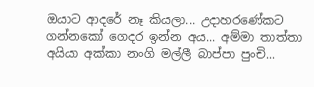ඔයාට ආදරේ නෑ කියලා... උදාහරණේකට ගන්නකෝ ගෙදර ඉන්න අය... අම්මා තාත්තා අයියා අක්කා නංගි මල්ලී බාප්පා පුංචි...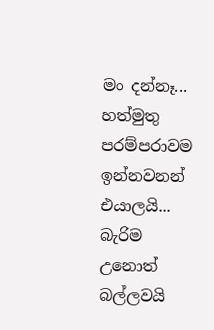මං දන්නෑ... හත්මුතු පරම්පරාවම ඉන්නවනන් එයාලයි... බැරිම උනොත් බල්ලවයි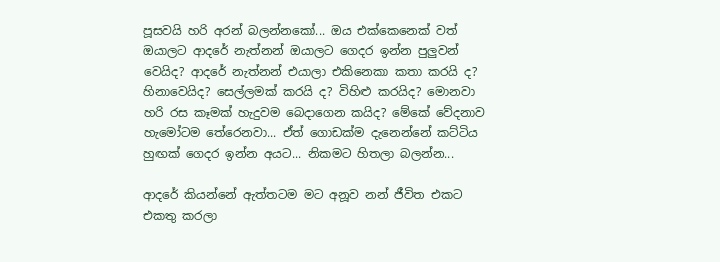පූසවයි හරි අරන් බලන්නකෝ... ඔය එක්කෙනෙක් වත් ඔයාලට ආදරේ නැත්නන් ඔයාලට ගෙදර ඉන්න පුලුවන් වෙයිද? ආදරේ නැත්නන් එයාලා එකිනෙකා කතා කරයි ද? හිනාවෙයිද? සෙල්ලමක් කරයි ද? විහිළු කරයිද? මොනවා හරි රස කෑමක් හැදුවම බෙදාගෙන කයිද? මේකේ වේදනාව හැමෝටම තේරෙනවා... ඒත් ගොඩක්ම දැනෙන්නේ කට්ටිය හුඟක් ගෙදර ඉන්න අයට... නිකමට හිතලා බලන්න...

ආදරේ කියන්නේ ඇත්තටම මට අනූව නන් ජීවිත එකට එකතු කරලා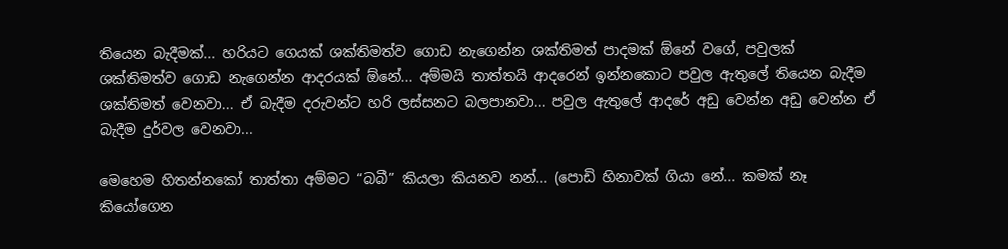තියෙන බැදීමක්... හරියට ගෙයක් ශක්තිමත්ව ගොඩ නැගෙන්න ශක්තිමත් පාදමක් ඕනේ වගේ, පවුලක් ශක්තිමත්ව ගොඩ නැගෙන්න ආදරයක් ඕනේ... අම්මයි තාත්තයි ආදරෙන් ඉන්නකොට පවුල ඇතුලේ තියෙන බැදීම ශක්තිමත් වෙනවා... ඒ බැදීම දරුවන්ට හරි ලස්සනට බලපානවා... පවුල ඇතුලේ ආදරේ අඩු වෙන්න අඩු වෙන්න ඒ බැදීම දුර්වල වෙනවා...

මෙහෙම හිතන්නකෝ තාත්තා අම්මට “බබී” කියලා කියනව නන්... (පොඩි හිනාවක් ගියා නේ... කමක් නෑ කියෝගෙන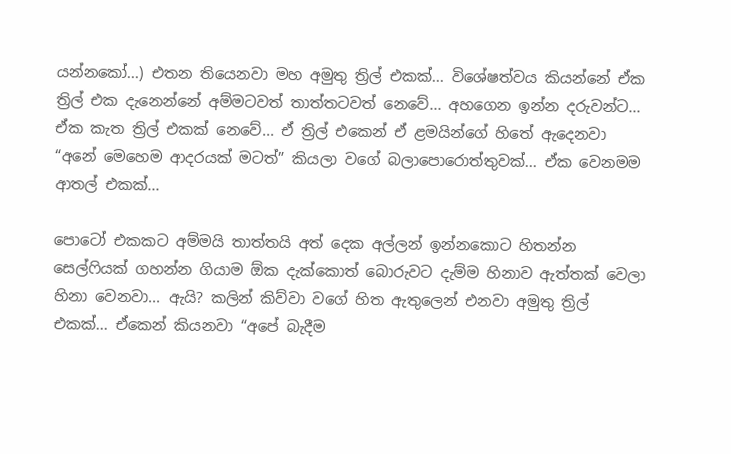යන්නකෝ...) එතන තියෙනවා මහ අමුතු ත්‍රිල් එකක්... විශේෂත්වය කියන්නේ ඒක ත්‍රිල් එක දැනෙන්නේ අම්මටවත් තාත්තටවත් නෙවේ... අහගෙන ඉන්න දරුවන්ට... ඒක කැත ත්‍රිල් එකක් නෙවේ... ඒ ත්‍රිල් එකෙන් ඒ ළමයින්ගේ හිතේ ඇදෙනවා “අනේ මෙහෙම ආදරයක් මටත්” කියලා වගේ බලාපොරොත්තුවක්... ඒක වෙනමම ආතල් එකක්...

පොටෝ එකකට අම්මයි තාත්තයි අත් දෙක අල්ලන් ඉන්නකොට හිතන්න සෙල්ෆියක් ගහන්න ගියාම ඕක දැක්කොත් බොරුවට දැම්ම හිනාව ඇත්තක් වෙලා හිනා වෙනවා... ඇයි? කලින් කිව්වා වගේ හිත ඇතුලෙන් එනවා අමුතු ත්‍රිල් එකක්... ඒකෙන් කියනවා “අපේ බැදීම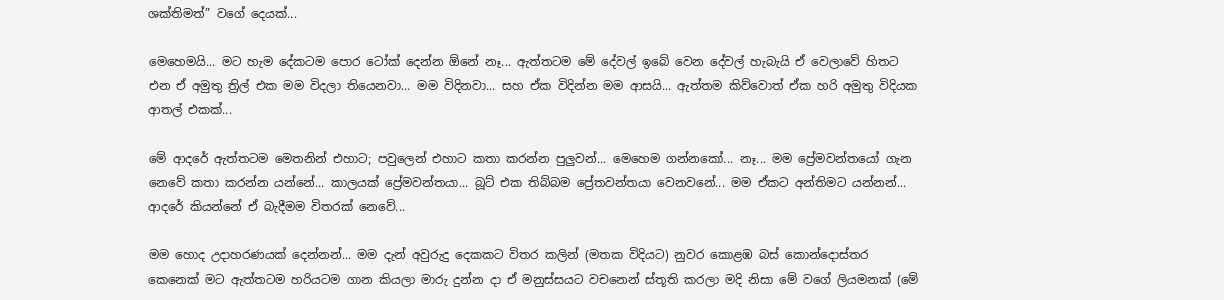ශක්තිමත්” වගේ දෙයක්...

මෙහෙමයි... මට හැම දේකටම පොර ටෝක් දෙන්න ඕනේ නෑ... ඇත්තටම මේ දේවල් ඉබේ වෙන දේවල් හැබැයි ඒ වෙලාවේ හිතට එන ඒ අමුතු ත්‍රිල් එක මම විදලා තියෙනවා... මම විදිනවා... සහ ඒක විදින්න මම ආසයි... ඇත්තම කිව්වොත් ඒක හරි අමුතු විදියක ආතල් එකක්...

මේ ආදරේ ඇත්තටම මෙතනින් එහාට; පවුලෙන් එහාට කතා කරන්න පුලුවන්... මෙහෙම ගන්නකෝ... නෑ... මම ප්‍රේමවන්තයෝ ගැන නෙවේ කතා කරන්න යන්නේ... කාලයක් ප්‍රේමවන්තයා... බූට් එක තිබ්බම ප්‍රේතවන්තයා වෙනවනේ... මම ඒකට අන්තිමට යන්නන්... ආදරේ කියන්නේ ඒ බැදීමම විතරක් නෙවේ...

මම හොද උදාහරණයක් දෙන්නන්... මම දැන් අවුරුදු දෙකකට විතර කලින් (මතක විදියට) නුවර කොළඹ බස් කොන්දොස්තර කෙනෙක් මට ඇත්තටම හරියටම ගාන කියලා මාරු දුන්න දා ඒ මනුස්සයට වචනෙන් ස්තූති කරලා මදි නිසා මේ වගේ ලියමනක් (මේ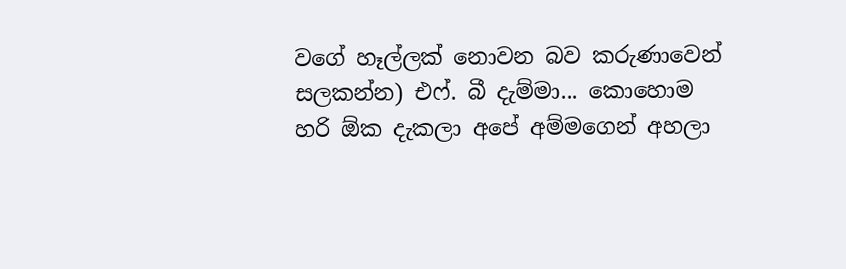වගේ හෑල්ලක් නොවන බව කරුණාවෙන් සලකන්න) එෆ්. බී දැම්මා... කොහොම හරි ඕක දැකලා අපේ අම්මගෙන් අහලා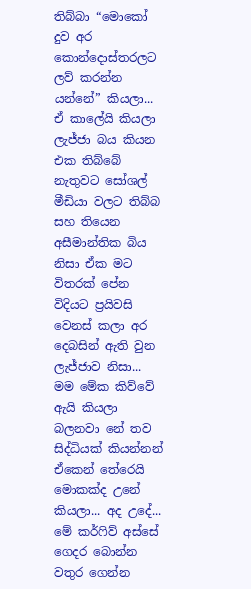තිබ්බා “මොකෝ දුව අර කොන්දොස්තරලට ලව් කරන්න යන්නේ” කියලා... ඒ කාලේයි කියලා ලැජ්ජා බය කියන එක තිබ්බේ නැතුවට සෝශල් මීඩියා වලට තිබ්බ සහ තියෙන අසීමාන්තික බිය නිසා ඒක මට විතරක් පේන විදියට ප්‍රයිවසි වෙනස් කලා අර දෙබසින් ඇති වුන ලැජ්ජාව නිසා... මම මේක කිව්වේ ඇයි කියලා බලනවා නේ තව සිද්ධියක් කියන්නන් ඒකෙන් තේරෙයි මොකක්ද උනේ කියලා... අද උදේ... මේ කර්ෆිව් අස්සේ ගෙදර බොන්න වතුර ගෙන්න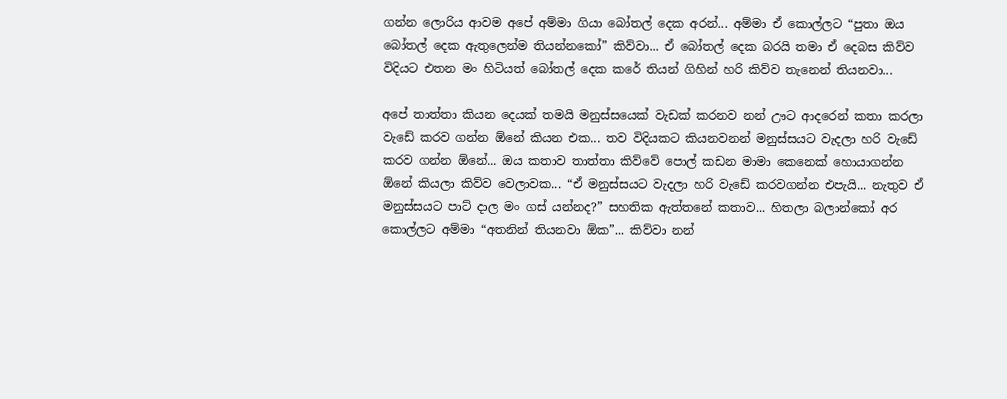ගන්න ලොරිය ආවම අපේ අම්මා ගියා බෝතල් දෙක අරන්... අම්මා ඒ කොල්ලට “පුතා ඔය බෝතල් දෙක ඇතුලෙන්ම තියන්නකෝ” කිව්වා... ඒ බෝතල් දෙක බරයි තමා ඒ දෙබස කිව්ව විදියට එතන මං හිටියත් බෝතල් දෙක කරේ තියන් ගිහින් හරි කිව්ව තැනෙන් තියනවා...

අපේ තාත්තා කියන දෙයක් තමයි මනුස්සයෙක් වැඩක් කරනව නන් ඌට ආදරෙන් කතා කරලා වැඩේ කරව ගන්න ඕනේ කියන එක... තව විදියකට කියනවනන් මනුස්සයට වැදලා හරි වැඩේ කරව ගන්න ඕනේ... ඔය කතාව තාත්තා කිව්වේ පොල් කඩන මාමා කෙනෙක් හොයාගන්න ඕනේ කියලා කිව්ව වෙලාවක... “ඒ මනුස්සයට වැදලා හරි වැඩේ කරවගන්න එපැයි... නැතුව ඒ මනුස්සයට පාට් දාල මං ගස් යන්නද?” සහතික ඇත්තනේ කතාව... හිතලා බලාන්කෝ අර කොල්ලට අම්මා “අතනින් තියනවා ඕක”... කිව්වා නන්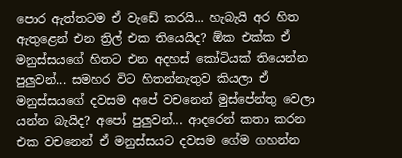පොර ඇත්තටම ඒ වැඩේ කරයි... හැබැයි අර හිත ඇතුළෙන් එන ත්‍රිල් එක තියෙයිද? ඕක එක්ක ඒ මනුස්සයගේ හිතට එන අදහස් කෝටියක් තියෙන්න පුලුවන්... සමහර විට හිතන්නැතුව කියලා ඒ මනුස්සයගේ දවසම අපේ වචනෙන් මුස්පේන්තු වෙලා යන්න බැයිද? අපෝ පුලුවන්... ආදරෙන් කතා කරන එක වචනෙන් ඒ මනුස්සයට දවසම ගේම ගහන්න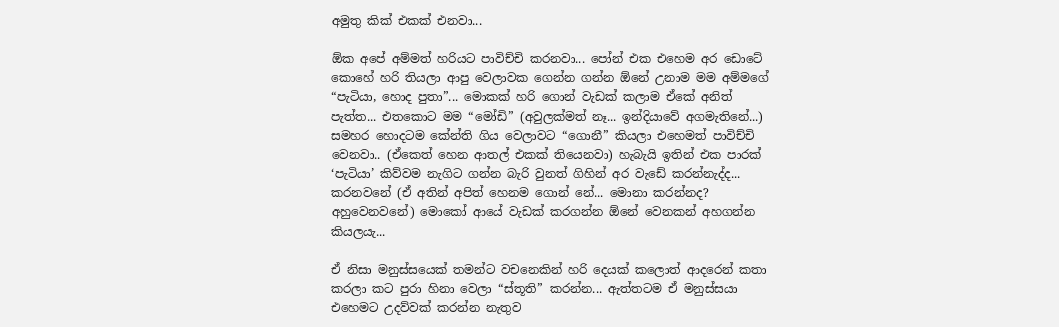අමුතු කික් එකක් එනවා...

ඕක අපේ අම්මත් හරියට පාවිච්චි කරනවා... පෝන් එක එහෙම අර ඩොටේ කොහේ හරි තියලා ආපු වෙලාවක ගෙන්න ගන්න ඕනේ උනාම මම අම්මගේ “පැටියා, හොද පුතා”... මොකක් හරි ගොන් වැඩක් කලාම ඒකේ අනිත් පැත්ත... එතකොට මම “මෝඩි” (අවුලක්මත් නෑ... ඉන්දියාවේ අගමැතිනේ...) සමහර හොදටම කේන්ති ගිය වෙලාවට “ගොනී” කියලා එහෙමත් පාවිච්චි වෙනවා.. (ඒකෙත් හෙන ආතල් එකක් තියෙනවා) හැබැයි ඉතින් එක පාරක් ‘පැටියා’ කිව්වම නැගිට ගන්න බැරි වුනත් ගිහින් අර වැඩේ කරන්නැද්ද... කරනවනේ (ඒ අතින් අපිත් හෙනම ගොන් නේ... මොනා කරන්නද? අහුවෙනවනේ) මොකෝ ආයේ වැඩක් කරගන්න ඕනේ වෙනකන් අහගන්න කියලයැ...

ඒ නිසා මනුස්සයෙක් තමන්ට වචනෙකින් හරි දෙයක් කලොත් ආදරෙන් කතා කරලා කට පුරා හිනා වෙලා “ස්තූති” කරන්න... ඇත්තටම ඒ මනුස්සයා එහෙමට උදව්වක් කරන්න නැතුව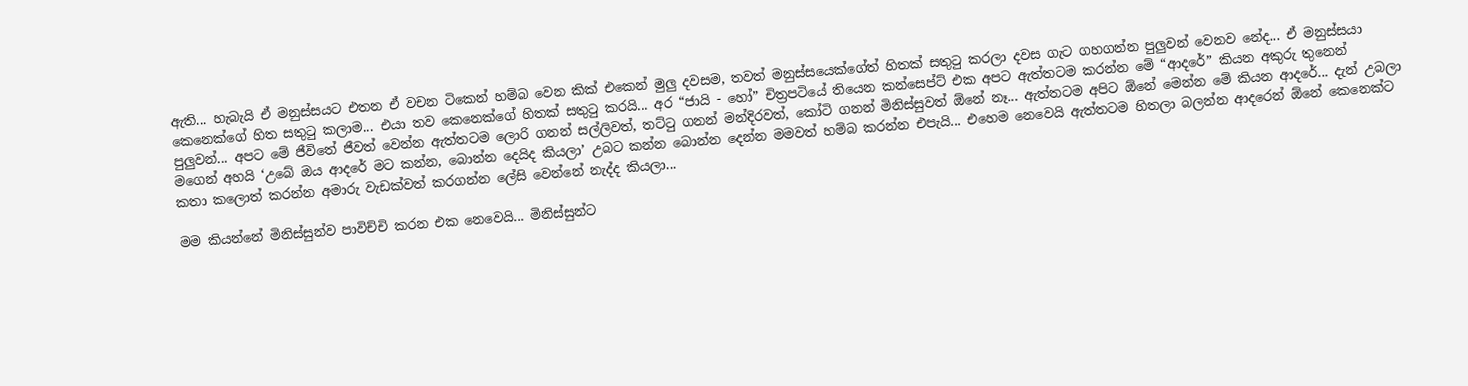ඇති... හැබැයි ඒ මනුස්සයට එතන ඒ වචන ටිකෙන් හම්බ වෙන කික් එකෙන් මුලු දවසම, තවත් මනුස්සයෙක්ගේත් හිතක් සතුටු කරලා දවස ගැට ගහගන්න පුලුවන් වෙනව නේද... ඒ මනුස්සයා කෙනෙක්ගේ හිත සතුටු කලාම... එයා තව කෙනෙක්ගේ හිතක් සතුටු කරයි... අර “ජායි - හෝ” චිත්‍රපටියේ තියෙන කන්සෙප්ට් එක අපට ඇත්තටම කරන්න මේ “ආදරේ” කියන අකුරු තුනෙන් පුලුවන්... අපට මේ ජීවිතේ ජීවත් වෙන්න ඇත්තටම ලොරි ගනන් සල්ලිවත්, තට්ටු ගනන් මන්දිරවත්, කෝටි ගනන් මිනිස්සුවත් ඕනේ නෑ... ඇත්තටම අපිට ඕනේ මෙන්න මේ කියන ආදරේ... දැන් උබලා මගෙන් අහයි ‘උබේ ඔය ආදරේ මට කන්න, බොන්න දෙයිද කියලා’ උබට කන්න බොන්න දෙන්න මමවත් හම්බ කරන්න එපැයි... එහෙම නෙවෙයි ඇත්තටම හිතලා බලන්න ආදරෙන් ඕනේ කෙනෙක්ට කතා කලොත් කරන්න අමාරු වැඩක්වත් කරගන්න ලේසි වෙන්නේ නැද්ද කියලා...

මම කියන්නේ මිනිස්සුන්ව පාවිච්චි කරන එක නෙවෙයි... මිනිස්සුන්ට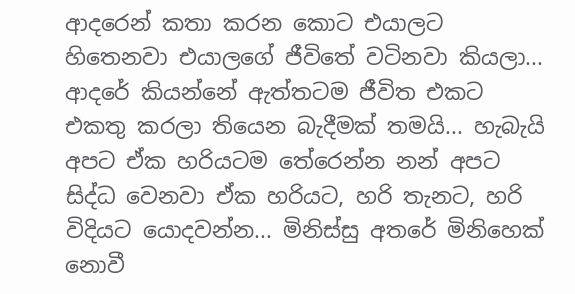ආදරෙන් කතා කරන කොට එයාලට හිතෙනවා එයාලගේ ජීවිතේ වටිනවා කියලා... ආදරේ කියන්නේ ඇත්තටම ජීවිත එකට එකතු කරලා තියෙන බැදීමක් තමයි... හැබැයි අපට ඒක හරියටම තේරෙන්න නන් අපට සිද්ධ වෙනවා ඒක හරියට, හරි තැනට, හරි විදියට යොදවන්න... මිනිස්සු අතරේ මිනිහෙක් නොවී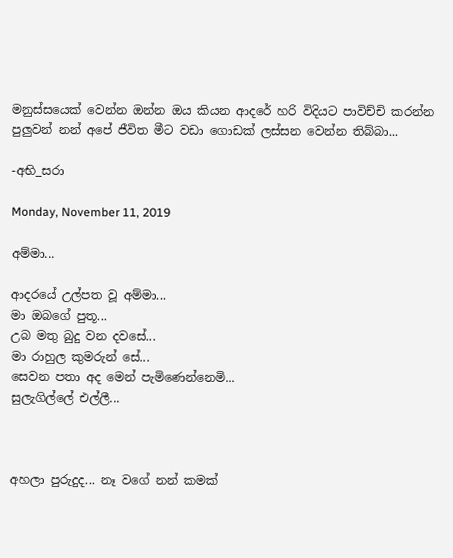මනුස්සයෙක් වෙන්න ඔන්න ඔය කියන ආදරේ හරි විදියට පාවිච්චි කරන්න පුලුවන් නන් අපේ ජීවිත මීට වඩා ගොඩක් ලස්සන වෙන්න තිබ්බා...

-අභි_සරා

Monday, November 11, 2019

අම්මා...

ආදරයේ උල්පත වූ අම්මා...
මා ඔබගේ පුතූ...
උබ මතු බුදු වන දවසේ...
මා රාහුල කුමරුන් සේ...
සෙවන පතා අද මෙන් පැමිණෙන්නෙමි...
සුලැගිල්ලේ එල්ලී...



අහලා පුරුදුද... නෑ වගේ නන් කමක්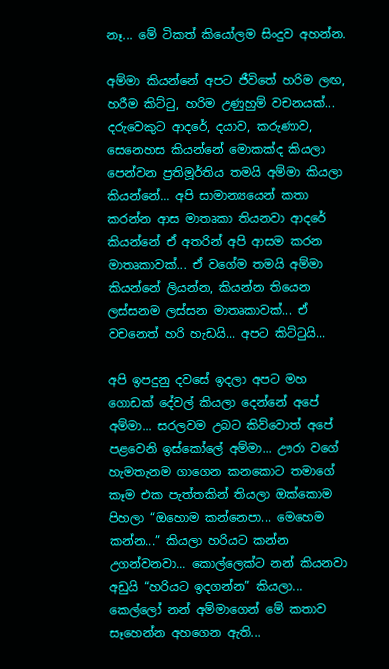නෑ... මේ ටිකත් කියෝලම සිංදුව අහන්න.

අම්මා කියන්නේ අපට ජීවිතේ හරිම ලඟ, හරීම කිට්ටු, හරිම උණුහුම් වචනයක්... දරුවෙකුට ආදරේ, දයාව, කරුණාව, සෙනෙහස කියන්නේ මොකක්ද කියලා පෙන්වන ප්‍රතිමූර්තිය තමයි අම්මා කියලා කියන්නේ... අපි සාමාන්‍යයෙන් කතා කරන්න ආස මාතෘකා තියනවා ආදරේ කියන්නේ ඒ අතරින් අපි ආසම කරන මාතෘකාවක්... ඒ වගේම තමයි අම්මා කියන්නේ ලියන්න, කියන්න තියෙන ලස්සනම ලස්සන මාතෘකාවක්... ඒ වචනෙත් හරි හැඩයි... අපට කිට්ටුයි...

අපි ඉපදුනු දවසේ ඉදලා අපට මහ ගොඩක් දේවල් කියලා දෙන්නේ අපේ අම්මා... සරලවම උබට කිව්වොත් අපේ පළවෙනි ඉස්කෝලේ අම්මා... ඌරා වගේ හැමතැනම ගාගෙන කනකොට තමාගේ කෑම එක පැත්තකින් තියලා ඔක්කොම පිහලා “ඔහොම කන්නෙපා... මෙහෙම කන්න...” කියලා හරියට කන්න උගන්වනවා... කොල්ලෙක්ට නන් කියනවා අඩුයි “හරියට ඉදගන්න” කියලා... කෙල්ලෝ නන් අම්මාගෙන් මේ කතාව සෑහෙන්න අහගෙන ඇති...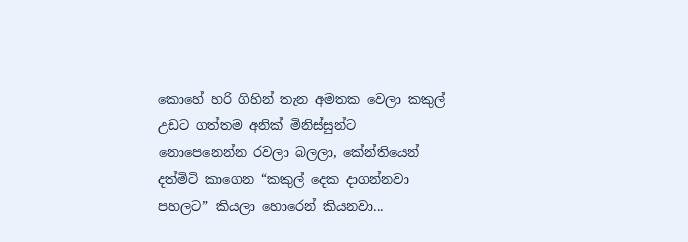කොහේ හරි ගිහින් තැන අමතක වෙලා කකුල් උඩට ගත්තම අනික් මිනිස්සුන්ට නොපෙනෙන්න රවලා බලලා, කේන්තියෙන් දත්මිටි කාගෙන “කකුල් දෙක දාගන්නවා පහලට” කියලා හොරෙන් කියනවා...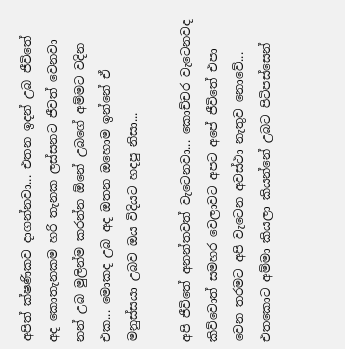අපිත් ක්ෂණිකව දාගන්නවා... එතන ඉදන් උබ ජීවිතේ අද කොතැනකම හරි තැනක ලස්සනට ජීවත් වෙනවා නන් උබ මුලින්ම කරන්න ඕනේ උබගේ අම්මට වදින එක... මොකද උබ අද ඔතන ඔහොම ඉන්නේ ඒ මනුස්සයා උබව ඔය විදියට හදපු නිසා...

අපි ජීවිතේ අනන්තවත් වැටෙනවා... කොච්චර වැටෙනවද කිව්වොත් සමහර වෙලාවට අපට අපේ ජීවිතේ එපා වෙන තරමට අපි වැටෙන අවස්ථා නැතුව නොවේ... එතකොට අම්මා කියලා කියන්නේ උබට පිටිපස්සෙන්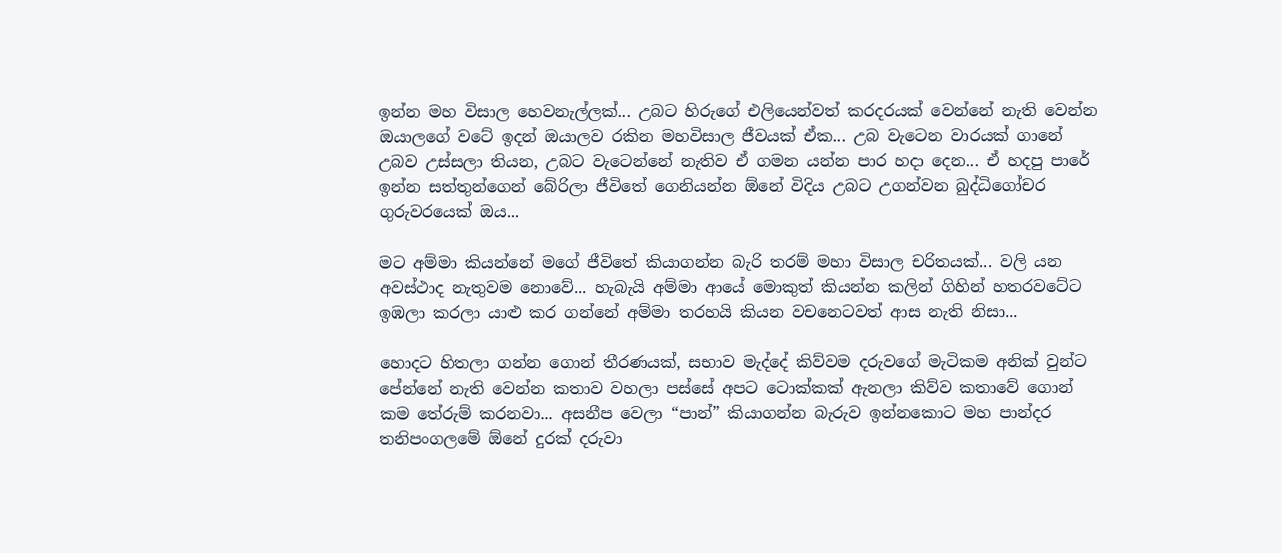ඉන්න මහ විසාල හෙවනැල්ලක්... උබට හිරුගේ එලියෙන්වත් කරදරයක් වෙන්නේ නැති වෙන්න ඔයාලගේ වටේ ඉදන් ඔයාලව රකින මහවිසාල ජීවයක් ඒක... උබ වැටෙන වාරයක් ගානේ උබව උස්සලා තියන, උබට වැටෙන්නේ නැතිව ඒ ගමන යන්න පාර හදා දෙන... ඒ හදපු පාරේ ඉන්න සත්තුන්ගෙන් බේරිලා ජීවිතේ ගෙනියන්න ඕනේ විදිය උබට උගන්වන බුද්ධිගෝචර ගුරුවරයෙක් ඔය...

මට අම්මා කියන්නේ මගේ ජීවිතේ කියාගන්න බැරි තරම් මහා විසාල චරිතයක්... වලි යන අවස්ථාද නැතුවම නොවේ... හැබැයි අම්මා ආයේ මොකුත් කියන්න කලින් ගිහින් හතරවටේට ඉඹලා කරලා යාළු කර ගන්නේ අම්මා තරහයි කියන වචනෙටවත් ආස නැති නිසා...

හොදට හිතලා ගන්න ගොන් තීරණයක්, සභාව මැද්දේ කිව්වම දරුවගේ මැටිකම අනික් වුන්ට පේන්නේ නැති වෙන්න කතාව වහලා පස්සේ අපට ටොක්කක් ඇනලා කිව්ව කතාවේ ගොන් කම තේරුම් කරනවා... අසනීප වෙලා “පාන්” කියාගන්න බැරුව ඉන්නකොට මහ පාන්දර තනිපංගලමේ ඕනේ දුරක් දරුවා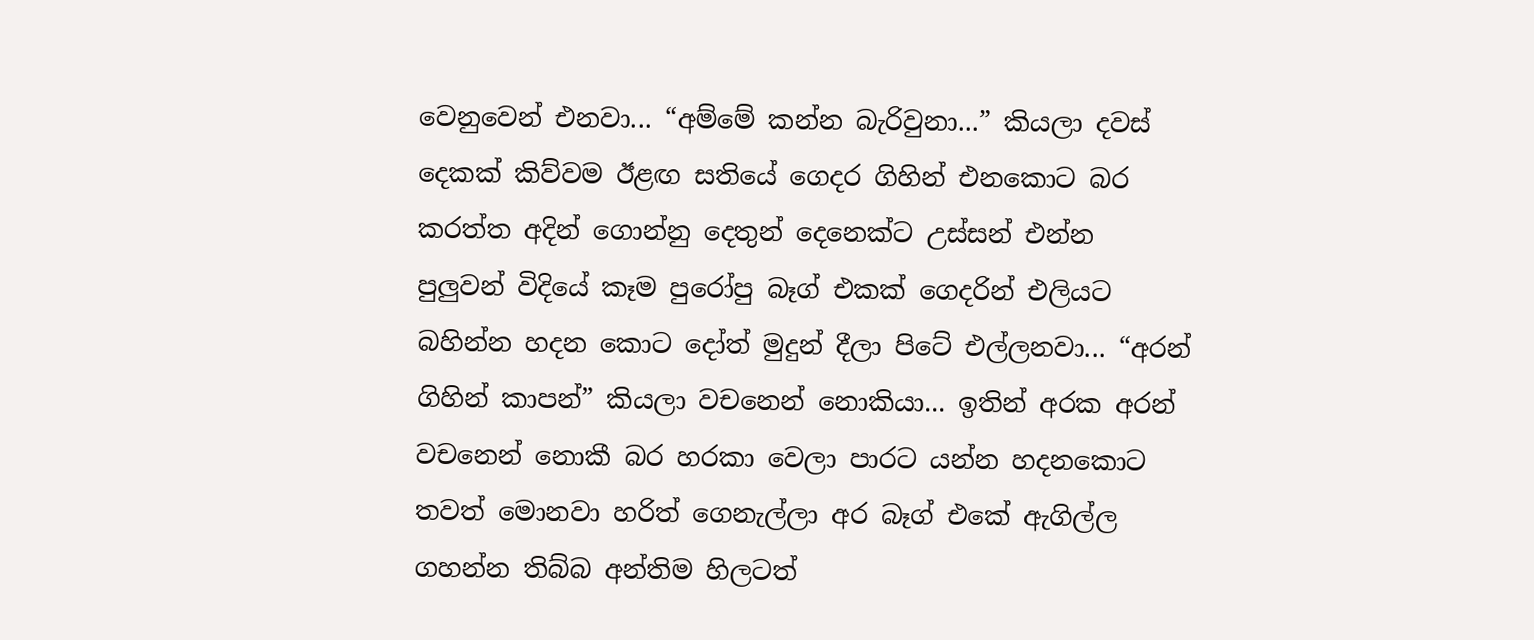වෙනුවෙන් එනවා... “අම්මේ කන්න බැරිවුනා...” කියලා දවස් දෙකක් කිව්වම ඊළඟ සතියේ ගෙදර ගිහින් එනකොට බර කරත්ත අදින් ගොන්නු දෙතුන් දෙනෙක්ට උස්සන් එන්න පුලුවන් විදියේ කෑම පුරෝපු බෑග් එකක් ගෙදරින් එලියට බහින්න හදන කොට දෝත් මුදුන් දීලා පිටේ එල්ලනවා... “අරන් ගිහින් කාපන්” කියලා වචනෙන් නොකියා... ඉතින් අරක අරන් වචනෙන් නොකී බර හරකා වෙලා පාරට යන්න හදනකොට තවත් මොනවා හරිත් ගෙනැල්ලා අර බෑග් එකේ ඇගිල්ල ගහන්න තිබ්බ අන්තිම හිලටත්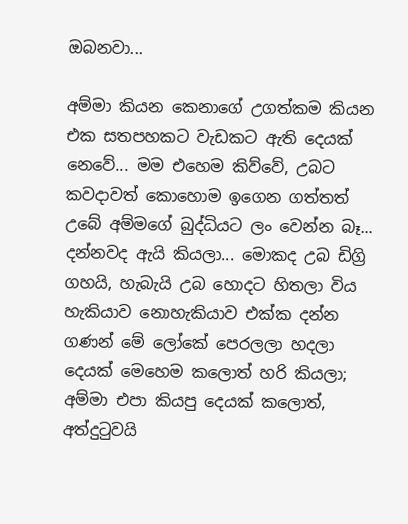ඔබනවා...

අම්මා කියන කෙනාගේ උගත්කම කියන එක සතපහකට වැඩකට ඇති දෙයක් නෙවේ... මම එහෙම කිව්වේ, උබට කවදාවත් කොහොම ඉගෙන ගත්තත් උබේ අම්මගේ බුද්ධියට ලං වෙන්න බෑ... දන්නවද ඇයි කියලා... මොකද උබ ඩිග්‍රි ගහයි, හැබැයි උබ හොදට හිතලා විය හැකියාව නොහැකියාව එක්ක දන්න ගණන් මේ ලෝකේ පෙරලලා හදලා දෙයක් මෙහෙම කලොත් හරි කියලා; අම්මා එපා කියපු දෙයක් කලොත්, අත්දුටුවයි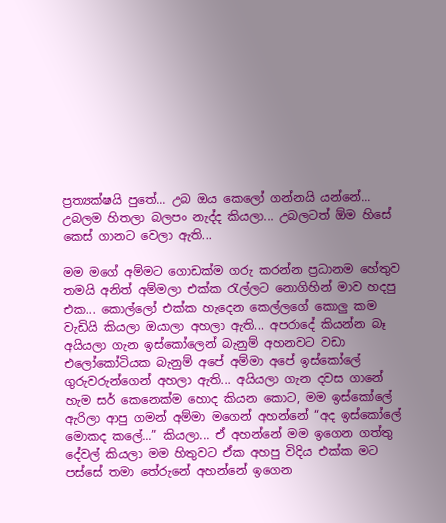ප්‍රත්‍යක්ෂයි පුතේ... උබ ඔය කෙලෝ ගන්නයි යන්නේ... උබලම හිතලා බලපං නැද්ද කියලා... උබලටත් ඕම හිසේ කෙස් ගානට වෙලා ඇති...

මම මගේ අම්මට ගොඩක්ම ගරු කරන්න ප්‍රධානම හේතුව තමයි අනිත් අම්මලා එක්ක රැල්ලට නොගිහින් මාව හදපු එක... කොල්ලෝ එක්ක හැදෙන කෙල්ලගේ කොලු කම වැඩියි කියලා ඔයාලා අහලා ඇති... අපරාදේ කියන්න බෑ අයියලා ගැන ඉස්කෝලෙන් බැනුම් අහනවට වඩා එලෝකෝටියක බැනුම් අපේ අම්මා අපේ ඉස්කෝලේ ගුරුවරුන්ගෙන් අහලා ඇති... අයියලා ගැන දවස ගානේ හැම සර් කෙනෙක්ම හොද කියන කොට, මම ඉස්කෝලේ ඇරිලා ආපු ගමන් අම්මා මගෙන් අහන්නේ “අද ඉස්කෝලේ මොකද කලේ...” කියලා... ඒ අහන්නේ මම ඉගෙන ගත්තු දේවල් කියලා මම හිතුවට ඒක අහපු විදිය එක්ක මට පස්සේ තමා තේරුනේ අහන්නේ ඉගෙන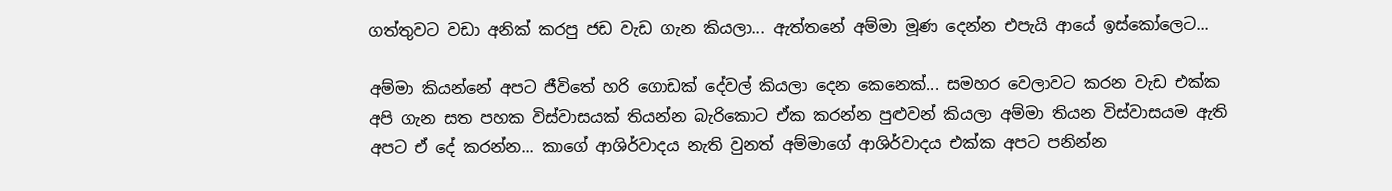ගත්තුවට වඩා අනික් කරපු ජඩ වැඩ ගැන කියලා... ඇත්තනේ අම්මා මූණ දෙන්න එපැයි ආයේ ඉස්කෝලෙට...

අම්මා කියන්නේ අපට ජීවිතේ හරි ගොඩක් දේවල් කියලා දෙන කෙනෙක්... සමහර වෙලාවට කරන වැඩ එක්ක අපි ගැන සත පහක විස්වාසයක් තියන්න බැරිකොට ඒක කරන්න පුළුවන් කියලා අම්මා තියන විස්වාසයම ඇති අපට ඒ දේ කරන්න... කාගේ ආශිර්වාදය නැති වුනත් අම්මාගේ ආශිර්වාදය එක්ක අපට පනින්න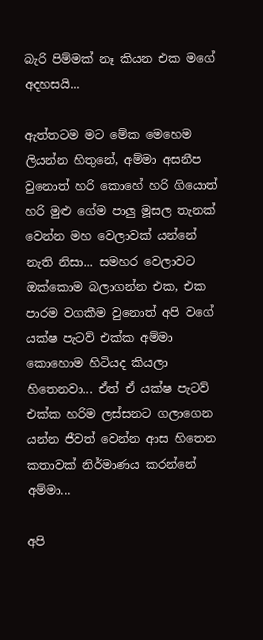බැරි පිම්මක් නෑ කියන එක මගේ අදහසයි...

ඇත්තටම මට මේක මෙහෙම ලියන්න හිතුනේ, අම්මා අසනීප වුනොත් හරි කොහේ හරි ගියොත් හරි මුළු ගේම පාලු මූසල තැනක් වෙන්න මහ වෙලාවක් යන්නේ නැති නිසා... සමහර වෙලාවට ඔක්කොම බලාගන්න එක, එක පාරම වගකීම වුනොත් අපි වගේ යක්ෂ පැටව් එක්ක අම්මා කොහොම හිටියද කියලා හිතෙනවා... ඒත් ඒ යක්ෂ පැටව් එක්ක හරිම ලස්සනට ගලාගෙන යන්න ජීවත් වෙන්න ආස හිතෙන කතාවක් නිර්මාණය කරන්නේ අම්මා...

අපි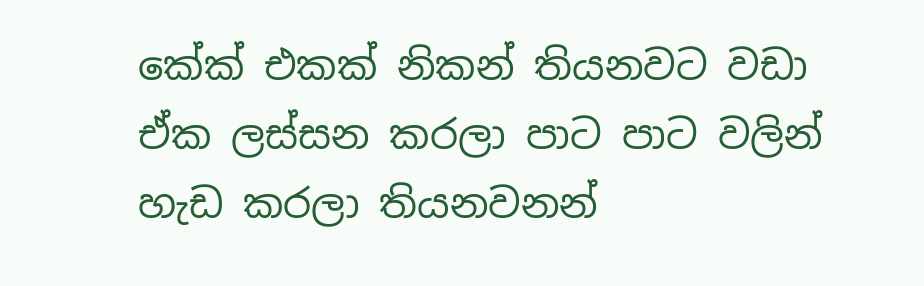කේක් එකක් නිකන් තියනවට වඩා ඒක ලස්සන කරලා පාට පාට වලින් හැඩ කරලා තියනවනන්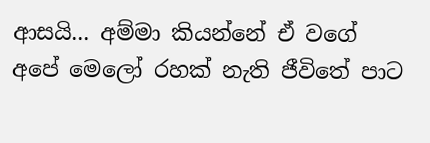ආසයි... අම්මා කියන්නේ ඒ වගේ අපේ මෙලෝ රහක් නැති ජීවිතේ පාට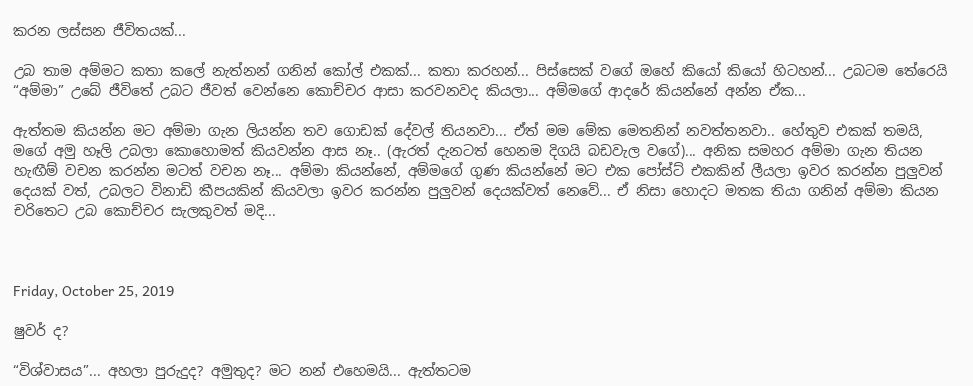කරන ලස්සන ජීවිතයක්...

උබ තාම අම්මට කතා කලේ නැත්නන් ගනින් කෝල් එකක්... කතා කරහන්... පිස්සෙක් වගේ ඔහේ කියෝ කියෝ හිටහන්... උබටම තේරෙයි “අම්මා” උබේ ජීවිතේ උබට ජීවත් වෙන්නෙ කොච්චර ආසා කරවනවද කියලා... අම්මගේ ආදරේ කියන්නේ අන්න ඒක...

ඇත්තම කියන්න මට අම්මා ගැන ලියන්න තව ගොඩක් දේවල් තියනවා... ඒත් මම මේක මෙතනින් නවත්තනවා.. හේතුව එකක් තමයි, මගේ අමු හෑලි උබලා කොහොමත් කියවන්න ආස නෑ.. (ඇරත් දැනටත් හෙනම දිගයි බඩවැල වගේ)... අනික සමහර අම්මා ගැන තියන හැඟීම් වචන කරන්න මටත් වචන නෑ... අම්මා කියන්නේ, අම්මගේ ගුණ කියන්නේ මට එක පෝස්ට් එකකින් ලීයලා ඉවර කරන්න පුලුවන් දෙයක් වත්, උබලට විනාඩි කීපයකින් කියවලා ඉවර කරන්න පුලුවන් දෙයක්වත් නෙවේ... ඒ නිසා හොදට මතක තියා ගනින් අම්මා කියන චරිතෙට උබ කොච්චර සැලකුවත් මදි...



Friday, October 25, 2019

ෂුවර් ද?

“විශ්වාසය”... අහලා පුරුදුද? අමුතුද? මට නන් එහෙමයි... ඇත්තටම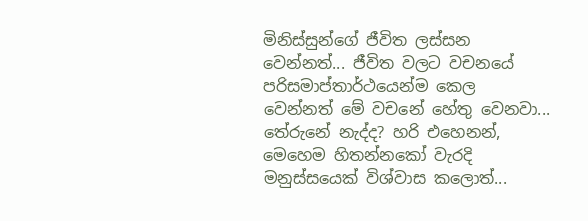මිනිස්සුන්ගේ ජීවිත ලස්සන වෙන්නත්... ජීවිත වලට වචනයේ පරිසමාප්තාර්ථයෙන්ම කෙල වෙන්නත් මේ වචනේ හේතු වෙනවා... තේරුනේ නැද්ද? හරි එහෙනන්, මෙහෙම හිතන්නකෝ වැරදි මනුස්සයෙක් විශ්වාස කලොත්...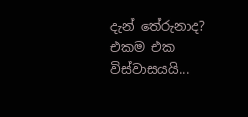දැන් තේරුනාද? එකම එක විස්වාසයයි...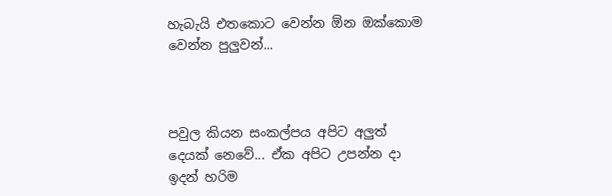හැබැයි එතකොට වෙන්න ඕන ඔක්කොම වෙන්න පුලුවන්...



පවුල කියන සංකල්පය අපිට අලුත් දෙයක් නෙවේ... ඒක අපිට උපන්න දා ඉදන් හරිම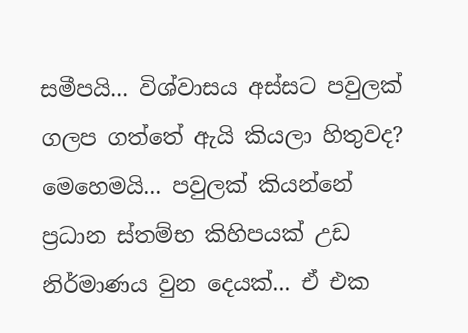සමීපයි... විශ්වාසය අස්සට පවුලක් ගලප ගත්තේ ඇයි කියලා හිතුවද? මෙහෙමයි... පවුලක් කියන්නේ ප්‍රධාන ස්තම්භ කිහිපයක් උඩ නිර්මාණය වුන දෙයක්... ඒ එක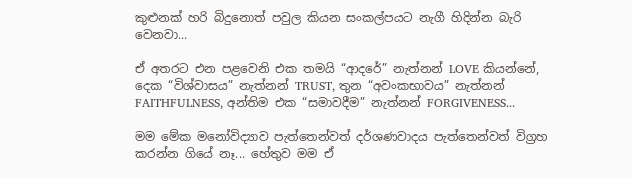කුළුනක් හරි බිදුනොත් පවුල කියන සංකල්පයට නැගී හිදින්න බැරි වෙනවා...

ඒ අතරට එන පළවෙනි එක තමයි “ආදරේ” නැත්නන් LOVE කියන්නේ, දෙක “විශ්වාසය” නැත්නන් TRUST, තුන “අවංකභාවය” නැත්නන් FAITHFULNESS, අන්තිම එක “සමාවදීම” නැත්නන් FORGIVENESS...

මම මේක මනෝවිද්‍යාව පැත්තෙන්වත් දර්ශණවාදය පැත්තෙන්වත් විග්‍රහ කරන්න ගියේ නෑ... හේතුව මම ඒ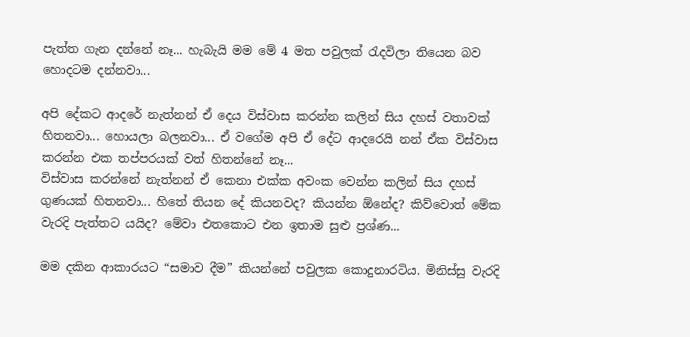පැත්ත ගැන දන්නේ නෑ... හැබැයි මම මේ 4 මත පවුලක් රැදවිලා තියෙන බව හොදටම දන්නවා...

අපි දේකට ආදරේ නැත්නන් ඒ දෙය විස්වාස කරන්න කලින් සිය දහස් වතාවක් හිතනවා... හොයලා බලනවා... ඒ වගේම අපි ඒ දේට ආදරෙයි නන් ඒක විස්වාස කරන්න එක තප්පරයක් වත් හිතන්නේ නෑ...
විස්වාස කරන්නේ නැත්නන් ඒ කෙනා එක්ක අවංක වෙන්න කලින් සිය දහස් ගුණයක් හිතනවා... හිතේ තියන දේ කියනවද? කියන්න ඕනේද? කිව්වොත් මේක වැරදි පැත්තට යයිද? මේවා එතකොට එන ඉතාම සුළු ප්‍රශ්ණ...

මම දකින ආකාරයට “සමාව දීම” කියන්නේ පවුලක කොදුනාරටිය. මිනිස්සු වැරදි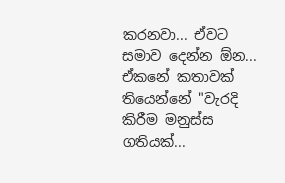කරනවා... ඒවට සමාව දෙන්න ඕන... ඒකනේ කතාවක් තියෙන්නේ "වැරදි කිරීම මනුස්ස ගතියක්...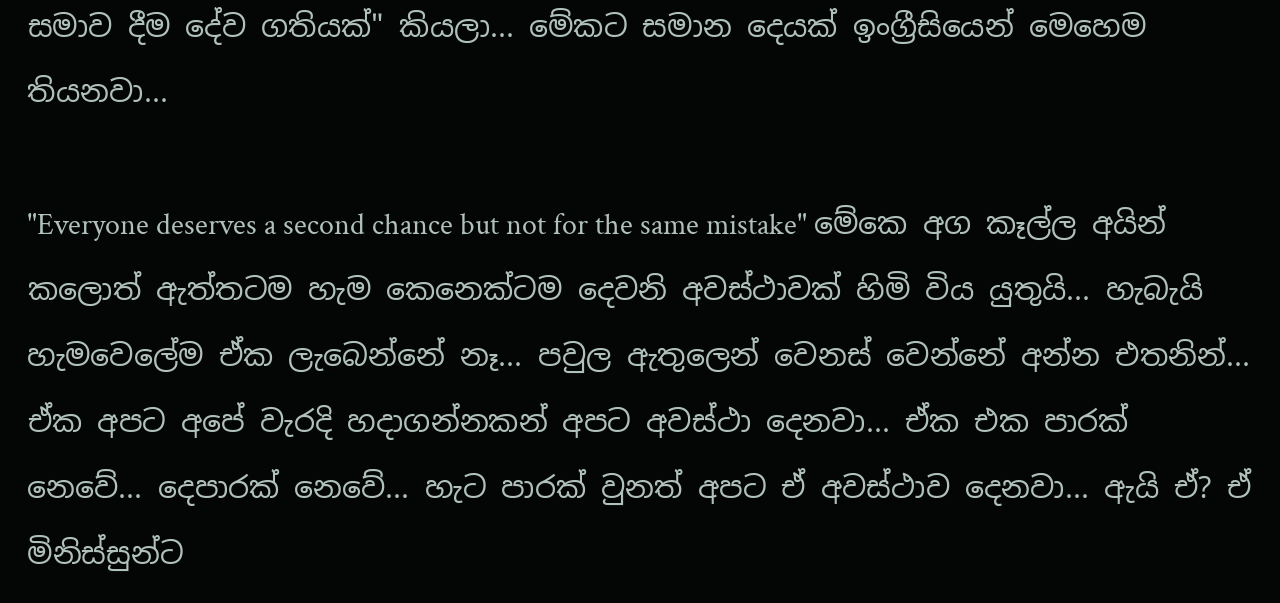සමාව දීම දේව ගතියක්" කියලා... මේකට සමාන දෙයක් ඉංග්‍රීසියෙන් මෙහෙම තියනවා...

"Everyone deserves a second chance but not for the same mistake" මේකෙ අග කෑල්ල අයින් කලොත් ඇත්තටම හැම කෙනෙක්ටම දෙවනි අවස්ථාවක් හිමි විය යුතුයි... හැබැයි හැමවෙලේම ඒක ලැබෙන්නේ නෑ... පවුල ඇතුලෙන් වෙනස් වෙන්නේ අන්න එතනින්... ඒක අපට අපේ වැරදි හදාගන්නකන් අපට අවස්ථා දෙනවා... ඒක එක පාරක් නෙවේ... දෙපාරක් නෙවේ... හැට පාරක් වුනත් අපට ඒ අවස්ථාව දෙනවා... ඇයි ඒ? ඒ මිනිස්සුන්ට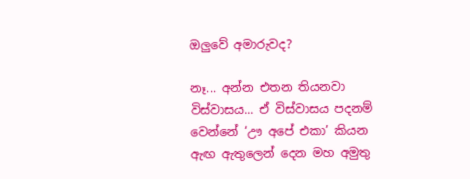ඔලුවේ අමාරුවද?

නෑ... අන්න එතන තියනවා විස්වාසය... ඒ විස්වාසය පදනම් වෙන්නේ ‘ඌ අපේ එකා’ කියන ඇඟ ඇතුලෙන් දෙන මහ අමුතු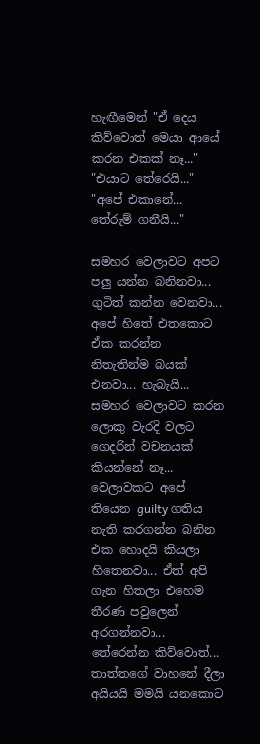හැඟීමෙන් "ඒ දෙය කිව්වොත් මෙයා ආයේ කරන එකක් නෑ..." "එයාට තේරෙයි..." "අපේ එකානේ... තේරුම් ගනීයි..."

සමහර වෙලාවට අපට පලු යන්න බනිනවා... ගුටිත් කන්න වෙනවා... අපේ හිතේ එතකොට ඒක කරන්න නිතැතින්ම බයක් එනවා... හැබැයි... සමහර වෙලාවට කරන ලොකු වැරදි වලට ගෙදරින් වචනයක් කියන්නේ නෑ... වෙලාවකට අපේ තියෙන guilty ගතිය නැති කරගන්න බනින එක හොදයි කියලා හිතෙනවා... ඒත් අපි ගැන හිතලා එහෙම තීරණ පවුලෙන් අරගන්නවා... තේරෙන්න කිව්වොත්... තාත්තගේ වාහනේ දීලා අයියයි මමයි යනකොට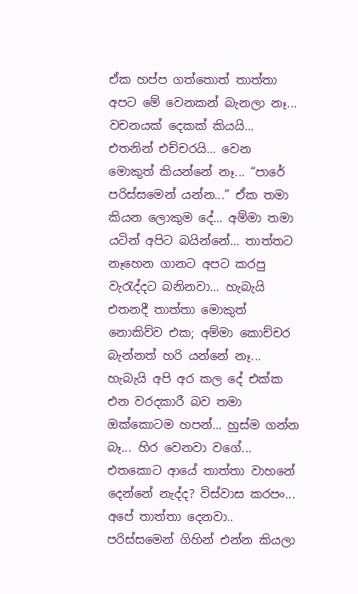ඒක හප්ප ගත්තොත් තාත්තා අපට මේ වෙනකන් බැනලා නෑ... වචනයක් දෙකක් කියයි... එතනින් එච්චරයි... වෙන මොකුත් කියන්නේ නෑ... “පාරේ පරිස්සමෙන් යන්න...” ඒක තමා කියන ලොකුම දේ... අම්මා තමා යටින් අපිට බයින්නේ... තාත්තට නෑහෙන ගානට අපට කරපු වැරැද්දට බනිනවා... හැබැයි එතනදී තාත්තා මොකුත් නොකිව්ව එක; අම්මා කොච්චර බැන්නත් හරි යන්නේ නෑ... හැබැයි අපි අර කල දේ එක්ක එන වරදකාරී බව තමා ඔක්කොටම හපන්... හුස්ම ගන්න බෑ... හිර වෙනවා වගේ... එතකොට ආයේ තාත්තා වාහනේ දෙන්නේ නැද්ද? විස්වාස කරපං... අපේ තාත්තා දෙනවා.. පරිස්සමෙන් ගිහින් එන්න කියලා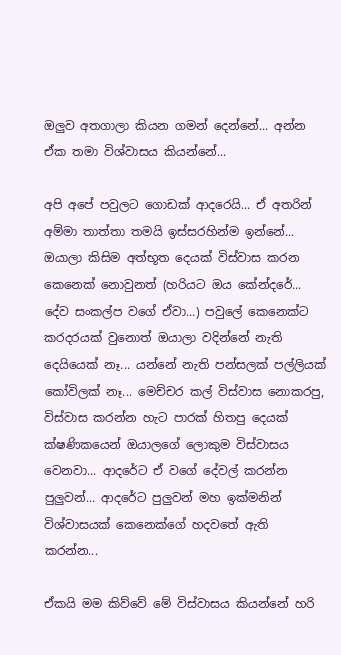ඔලුව අතගාලා කියන ගමන් දෙන්නේ... අන්න ඒක තමා විශ්වාසය කියන්නේ...

අපි අපේ පවුලට ගොඩක් ආදරෙයි... ඒ අතරින් අම්මා තාත්තා තමයි ඉස්සරහින්ම ඉන්නේ... ඔයාලා කිසිම අත්භූත දෙයක් විස්වාස කරන කෙනෙක් නොවුනත් (හරියට ඔය කේන්දරේ... දේව සංකල්ප වගේ ඒවා...) පවුලේ කෙනෙක්ට කරදරයක් වුනොත් ඔයාලා වදින්නේ නැති දෙයියෙක් නෑ... යන්නේ නැති පන්සලක් පල්ලියක් කෝවිලක් නෑ... මෙච්චර කල් විස්වාස නොකරපු, විස්වාස කරන්න හැට පාරක් හිතපු දෙයක් ක්ෂණිකයෙන් ඔයාලගේ ලොකුම විස්වාසය වෙනවා... ආදරේට ඒ වගේ දේවල් කරන්න පුලුවන්... ආදරේට පුලුවන් මහ ඉක්මනින් විශ්වාසයක් කෙනෙක්ගේ හදවතේ ඇති කරන්න...

ඒකයි මම කිව්වේ මේ විස්වාසය කියන්නේ හරි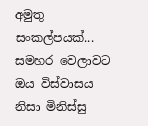අමුතු සංකල්පයක්... සමහර වෙලාවට ඔය විස්වාසය නිසා මිනිස්සු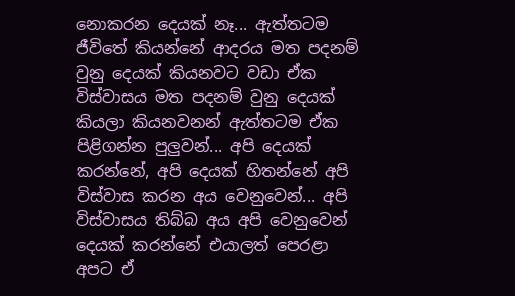නොකරන දෙයක් නෑ... ඇත්තටම ජීවිතේ කියන්නේ ආදරය මත පදනම් වුනු දෙයක් කියනවට වඩා ඒක විස්වාසය මත පදනම් වුනු දෙයක් කියලා කියනවනන් ඇත්තටම ඒක පිළිගන්න පුලුවන්... අපි දෙයක් කරන්නේ, අපි දෙයක් හිතන්නේ අපි විස්වාස කරන අය වෙනුවෙන්... අපි විස්වාසය තිබ්බ අය අපි වෙනුවෙන් දෙයක් කරන්නේ එයාලත් පෙරළා අපට ඒ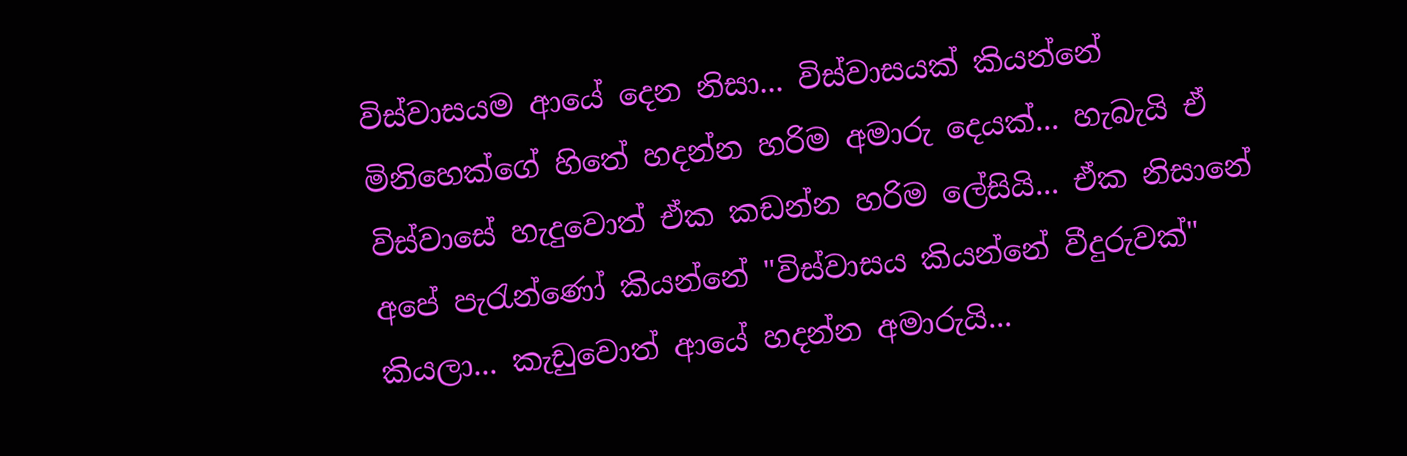විස්වාසයම ආයේ දෙන නිසා... විස්වාසයක් කියන්නේ මිනිහෙක්ගේ හිතේ හදන්න හරිම අමාරු දෙයක්... හැබැයි ඒ විස්වාසේ හැදුවොත් ඒක කඩන්න හරිම ලේසියි... ඒක නිසානේ අපේ පැරැන්ණෝ කියන්නේ "විස්වාසය කියන්නේ වීදුරුවක්" කියලා... කැඩුවොත් ආයේ හදන්න අමාරුයි...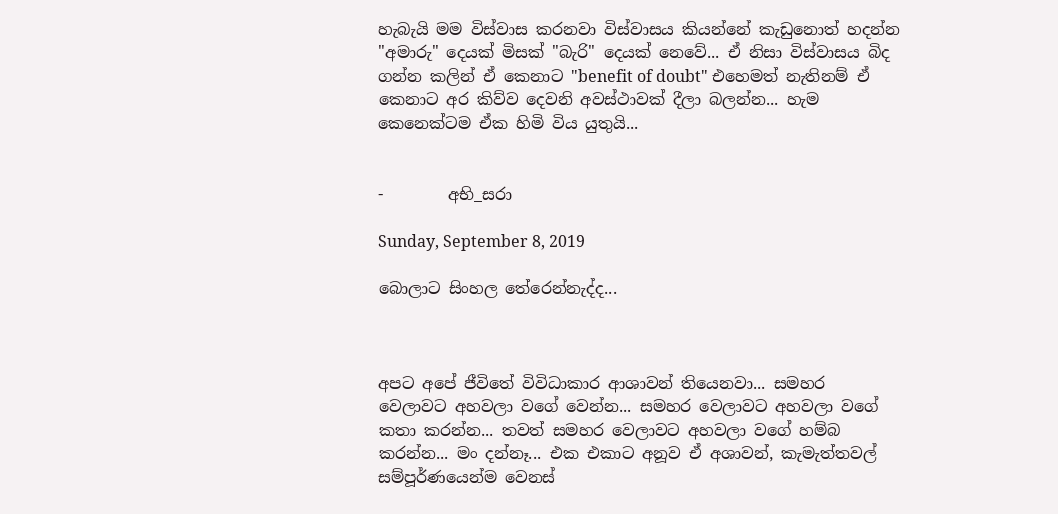හැබැයි මම විස්වාස කරනවා විස්වාසය කියන්නේ කැඩුනොත් හදන්න "අමාරු" දෙයක් මිසක් "බැරි" දෙයක් නෙවේ... ඒ නිසා විස්වාසය බිද ගන්න කලින් ඒ කෙනාට "benefit of doubt" එහෙමත් නැතිනම් ඒ කෙනාට අර කිව්ව දෙවනි අවස්ථාවක් දීලා බලන්න... හැම කෙනෙක්ටම ඒක හිමි විය යුතුයි...


-        අභි_සරා

Sunday, September 8, 2019

බොලාට සිංහල තේරෙන්නැද්ද...



අපට අපේ ජීවිතේ විවිධාකාර ආශාවන් තියෙනවා... සමහර වෙලාවට අහවලා වගේ වෙන්න... සමහර වෙලාවට අහවලා වගේ කතා කරන්න... තවත් සමහර වෙලාවට අහවලා වගේ හම්බ කරන්න... මං දන්නෑ... එක එකාට අනූව ඒ අශාවන්, කැමැත්තවල් සම්පූර්ණයෙන්ම වෙනස්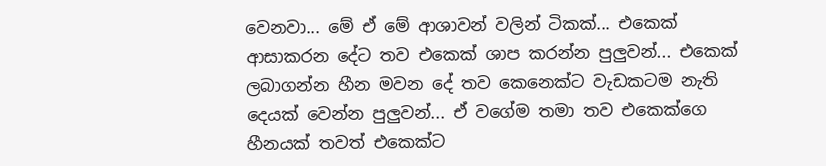වෙනවා... මේ ඒ මේ ආශාවන් වලින් ටිකක්... එකෙක් ආසාකරන දේට තව එකෙක් ශාප කරන්න පුලුවන්... එකෙක් ලබාගන්න හීන මවන දේ තව කෙනෙක්ට වැඩකටම නැති දෙයක් වෙන්න පුලුවන්... ඒ වගේම තමා තව එකෙක්ගෙ හීනයක් තවත් එකෙක්ට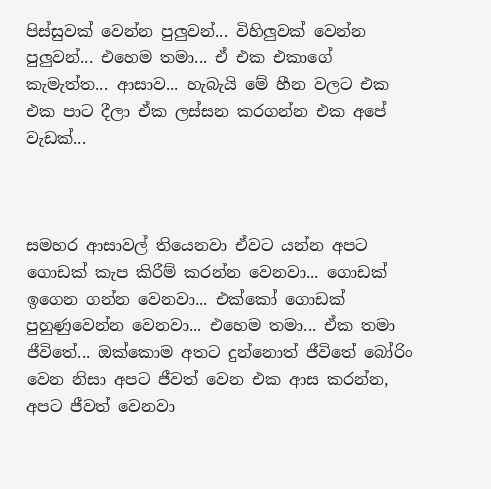පිස්සුවක් වෙන්න පුලුවන්... විහිලුවක් වෙන්න පුලුවන්... එහෙම තමා... ඒ එක එකාගේ කැමැත්ත... ආසාව... හැබැයි මේ හීන වලට එක එක පාට දීලා ඒක ලස්සන කරගන්න එක අපේ වැඩක්...



සමහර ආසාවල් තියෙනවා ඒවට යන්න අපට ගොඩක් කැප කිරීම් කරන්න වෙනවා... ගොඩක් ඉගෙන ගන්න වෙනවා... එක්කෝ ගොඩක් පුහුණුවෙන්න වෙනවා... එහෙම තමා... ඒක තමා ජීවිතේ... ඔක්කොම අතට දුන්නොත් ජීවිතේ බෝරිං වෙන නිසා අපට ජීවත් වෙන එක ආස කරන්න, අපට ජීවත් වෙනවා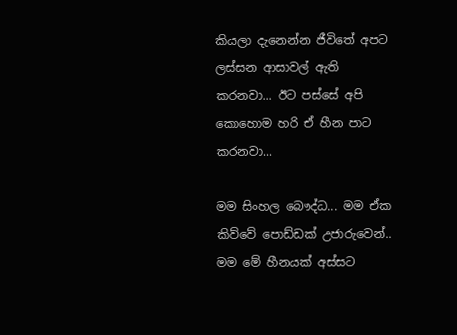කියලා දැනෙන්න ජීවිතේ අපට ලස්සන ආසාවල් ඇති කරනවා... ඊට පස්සේ අපි කොහොම හරි ඒ හීන පාට කරනවා...

මම සිංහල බෞද්ධ... මම ඒක කිව්වේ පොඩ්ඩක් උජාරුවෙන්.. මම මේ හීනයක් අස්සට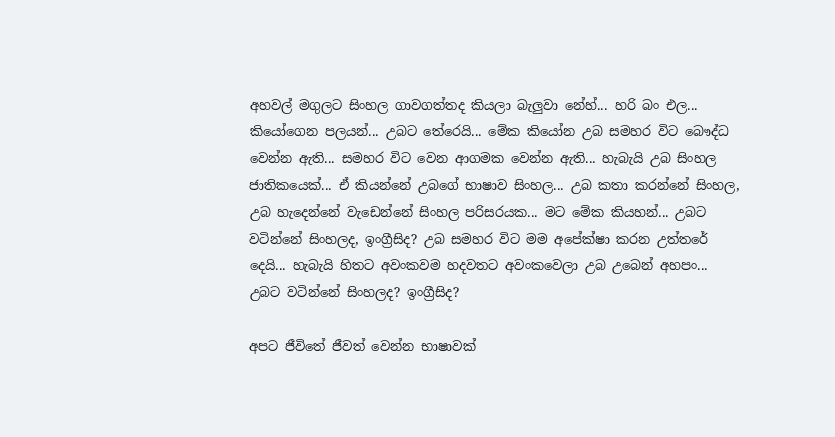අහවල් මගුලට සිංහල ගාවගත්තද කියලා බැලුවා නේහ්... හරි බං එල... කියෝගෙන පලයන්... උබට තේරෙයි... මේක කියෝන උබ සමහර විට බෞද්ධ වෙන්න ඇති... සමහර විට වෙන ආගමක වෙන්න ඇති... හැබැයි උබ සිංහල ජාතිකයෙක්... ඒ කියන්නේ උබගේ භාෂාව සිංහල... උබ කතා කරන්නේ සිංහල, උබ හැදෙන්නේ වැඩෙන්නේ සිංහල පරිසරයක... මට මේක කියහන්... උබට වටින්නේ සිංහලද, ඉංග්‍රීසිද? උබ සමහර විට මම අපේක්ෂා කරන උත්තරේ දෙයි... හැබැයි හිතට අවංකවම හදවතට අවංකවෙලා උබ උබෙන් අහපං... උබට වටින්නේ සිංහලද? ඉංග්‍රීසිද?

අපට ජීවිතේ ජීවත් වෙන්න භාෂාවක්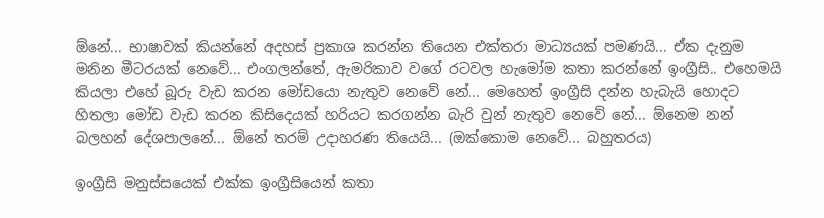ඕනේ... භාෂාවක් කියන්නේ අදහස් ප්‍රකාශ කරන්න තියෙන එක්තරා මාධ්‍යයක් පමණයි... ඒක දැනුම මනින මීටරයක් නෙවේ... එංගලන්තේ, ඇමරිකාව වගේ රටවල හැමෝම කතා කරන්නේ ඉංග්‍රීසි.. එහෙමයි කියලා එහේ බූරු වැඩ කරන මෝඩයො නැතුව නෙවේ නේ... මෙහෙත් ඉංග්‍රීසි දන්න හැබැයි හොදට හිතලා මෝඩ වැඩ කරන කිසිදෙයක් හරියට කරගන්න බැරි වුන් නැතුව නෙවේ නේ... ඕනෙම නන් බලහන් දේශපාලනේ... ඕනේ තරම් උදාහරණ තියෙයි... (ඔක්කොම නෙවේ... බහුතරය)

ඉංග්‍රීසි මනුස්සයෙක් එක්ක ඉංග්‍රීසියෙන් කතා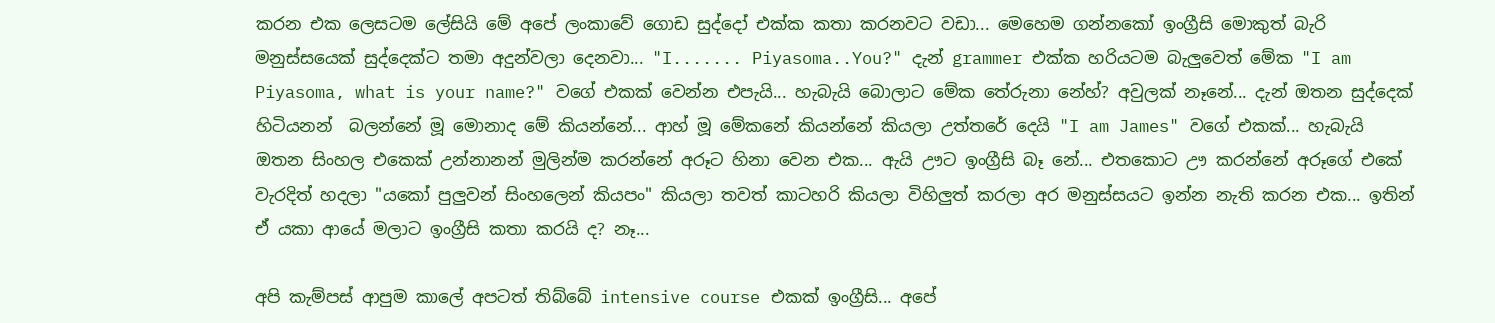කරන එක ලෙසටම ලේසියි මේ අපේ ලංකාවේ ගොඩ සුද්දෝ එක්ක කතා කරනවට වඩා... මෙහෙම ගන්නකෝ ඉංග්‍රීසි මොකුත් බැරි මනුස්සයෙක් සුද්දෙක්ට තමා අදුන්වලා දෙනවා... "I....... Piyasoma..You?" දැන් grammer එක්ක හරියටම බැලුවෙත් මේක "I am Piyasoma, what is your name?" වගේ එකක් වෙන්න එපැයි... හැබැයි බොලාට මේක තේරුනා නේහ්? අවුලක් නෑනේ... දැන් ඔතන සුද්දෙක් හිටියනන්  බලන්නේ මූ මොනාද මේ කියන්නේ... ආහ් මූ මේකනේ කියන්නේ කියලා උත්තරේ දෙයි "I am James" වගේ එකක්... හැබැයි ඔතන සිංහල එකෙක් උන්නානන් මුලින්ම කරන්නේ අරූට හිනා වෙන එක... ඇයි ඌට ඉංග්‍රීසි බෑ නේ... එතකොට ඌ කරන්නේ අරූගේ එකේ වැරදිත් හදලා "යකෝ පුලුවන් සිංහලෙන් කියපං" කියලා තවත් කාටහරි කියලා විහිලුත් කරලා අර මනුස්සයට ඉන්න නැති කරන එක... ඉතින් ඒ යකා ආයේ මලාට ඉංග්‍රීසි කතා කරයි ද? නෑ...

අපි කැම්පස් ආපුම කාලේ අපටත් තිබ්බේ intensive course එකක් ඉංග්‍රීසි... අපේ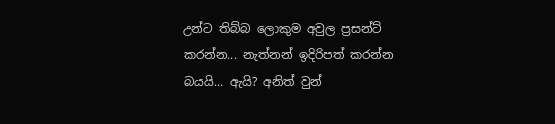උන්ට තිබ්බ ලොකුම අවුල ප්‍රසන්ට් කරන්න... නැත්නන් ඉදිරිපත් කරන්න බයයි... ඇයි? අනිත් වුන්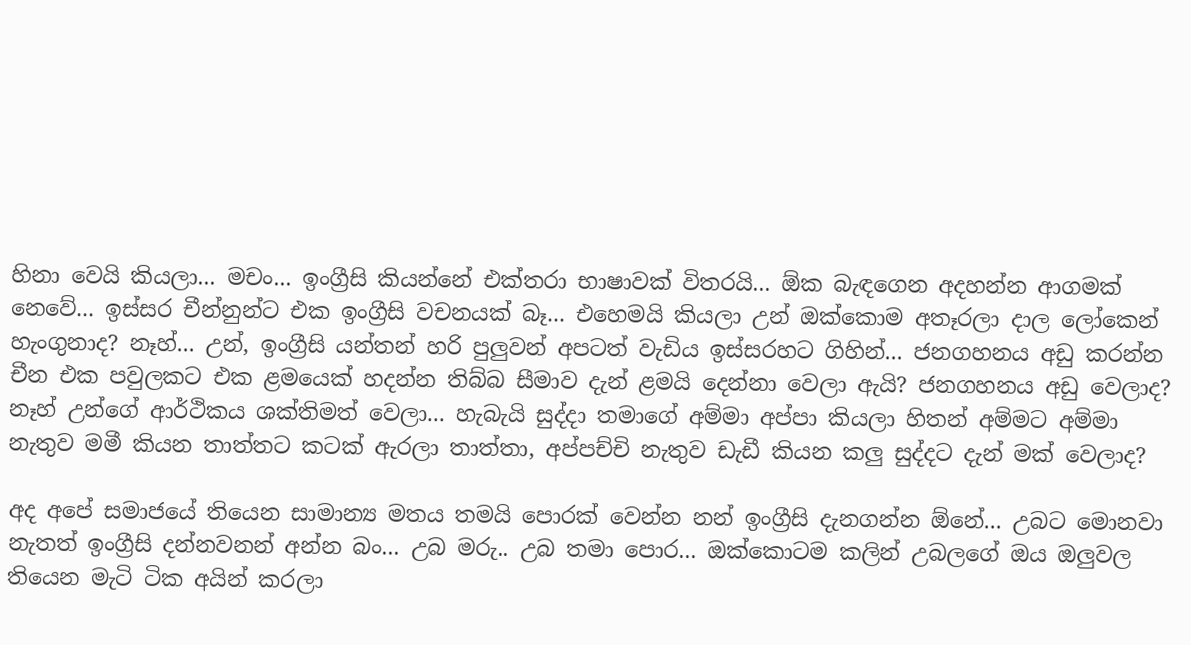හිනා වෙයි කියලා... මචං... ඉංග්‍රීසි කියන්නේ එක්තරා භාෂාවක් විතරයි... ඕක බැඳගෙන අදහන්න ආගමක් නෙවේ... ඉස්සර චීන්නුන්ට එක ඉංග්‍රීසි වචනයක් බෑ... එහෙමයි කියලා උන් ඔක්කොම අතෑරලා දාල ලෝකෙන් හැංගුනාද? නෑහ්... උන්, ඉංග්‍රීසි යන්තන් හරි පුලුවන් අපටත් වැඩිය ඉස්සරහට ගිහින්... ජනගහනය අඩු කරන්න චීන එක පවුලකට එක ළමයෙක් හදන්න තිබ්බ සීමාව දැන් ළමයි දෙන්නා වෙලා ඇයි? ජනගහනය අඩු වෙලාද? නෑහ් උන්ගේ ආර්ථිකය ශක්තිමත් වෙලා... හැබැයි සුද්දා තමාගේ අම්මා අප්පා කියලා හිතන් අම්මට අම්මා නැතුව මමී කියන තාත්තට කටක් ඇරලා තාත්තා, අප්පච්චි නැතුව ඩැඩී කියන කලු සුද්දට දැන් මක් වෙලාද?

අද අපේ සමාජයේ තියෙන සාමාන්‍ය මතය තමයි පොරක් වෙන්න නන් ඉංග්‍රීසි දැනගන්න ඕනේ... උබට මොනවා නැතත් ඉංග්‍රීසි දන්නවනන් අන්න බං... උබ මරු.. උබ තමා පොර... ඔක්කොටම කලින් උබලගේ ඔය ඔලුවල තියෙන මැටි ටික අයින් කරලා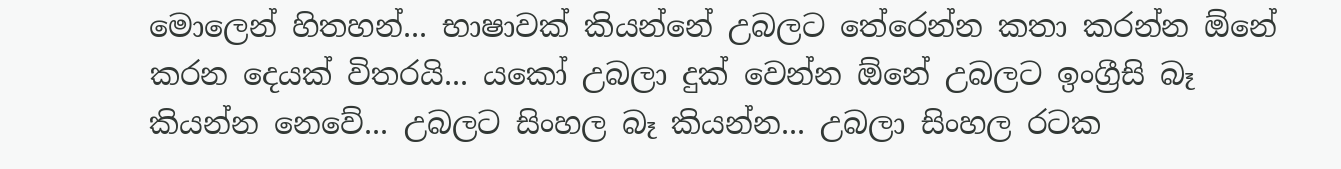මොලෙන් හිතහන්... භාෂාවක් කියන්නේ උබලට තේරෙන්න කතා කරන්න ඕනේ කරන දෙයක් විතරයි... යකෝ උබලා දුක් වෙන්න ඕනේ උබලට ඉංග්‍රීසි බෑ කියන්න නෙවේ... උබලට සිංහල බෑ කියන්න... උබලා සිංහල රටක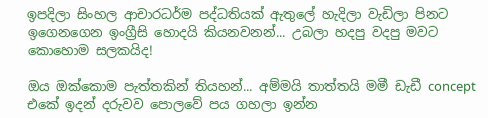ඉපදිලා සිංහල ආචාරධර්ම පද්ධතියක් ඇතුලේ හැදිලා වැඩිලා පිනට ඉගෙනගෙන ඉංග්‍රීසි හොදයි කියනවනන්... උබලා හදපු වදපු මවට කොහොම සලකයිද!

ඔය ඔක්කොම පැත්තකින් තියහන්... අම්මයි තාත්තයි මමී ඩැඩී concept එකේ ඉදන් දරුවව පොලවේ පය ගහලා ඉන්න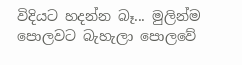විදියට හදන්න බෑ... මුලින්ම පොලවට බැහැලා පොලවේ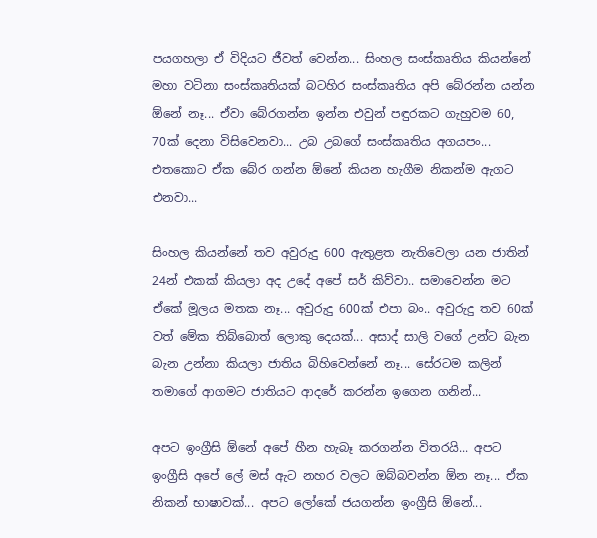පයගහලා ඒ විදියට ජීවත් වෙන්න... සිංහල සංස්කෘතිය කියන්නේ මහා වටිනා සංස්කෘතියක් බටහිර සංස්කෘතිය අපි බේරන්න යන්න ඕනේ නෑ... ඒවා බේරගන්න ඉන්න එවුන් පඳුරකට ගැහුවම 60, 70ක් දෙනා විසිවෙනවා... උබ උබගේ සංස්කෘතිය අගයපං... එතකොට ඒක බේර ගන්න ඕනේ කියන හැගීම නිකන්ම ඇගට එනවා...

සිංහල කියන්නේ තව අවුරුදු 600 ඇතුළත නැතිවෙලා යන ජාතින් 24න් එකක් කියලා අද උදේ අපේ සර් කිව්වා.. සමාවෙන්න මට ඒකේ මූලය මතක නෑ... අවුරුදු 600ක් එපා බං.. අවුරුදු තව 60ක් වත් මේක තිබ්බොත් ලොකු දෙයක්... අසාද් සාලි වගේ උන්ට බැන බැන උන්නා කියලා ජාතිය බිහිවෙන්නේ නෑ... සේරටම කලින් තමාගේ ආගමට ජාතියට ආදරේ කරන්න ඉගෙන ගනින්...

අපට ඉංග්‍රීසි ඕනේ අපේ හීන හැබෑ කරගන්න විතරයි... අපට ඉංග්‍රීසි අපේ ලේ මස් ඇට නහර වලට ඔබ්බවන්න ඕන නෑ... ඒක නිකන් භාෂාවක්... අපට ලෝකේ ජයගන්න ඉංග්‍රීසි ඕනේ...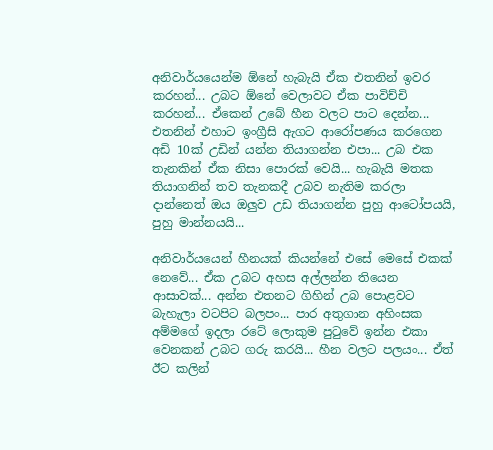අනිවාර්යයෙන්ම ඕනේ හැබැයි ඒක එතනින් ඉවර කරහන්... උබට ඕනේ වෙලාවට ඒක පාවිච්චි කරහන්... ඒකෙන් උබේ හීන වලට පාට දෙන්න... එතනින් එහාට ඉංග්‍රීසි ඇගට ආරෝපණය කරගෙන අඩි 10ක් උඩින් යන්න තියාගන්න එපා... උබ එක තැනකින් ඒක නිසා පොරක් වෙයි... හැබැයි මතක තියාගනින් තව තැනකදී උබව නැතිම කරලා දාන්නෙත් ඔය ඔලුව උඩ තියාගන්න පුහු ආටෝපයයි, පුහු මාන්නයයි...

අනිවාර්යයෙන් හීනයක් කියන්නේ එසේ මෙසේ එකක් නෙවේ... ඒක උබට අහස අල්ලන්න තියෙන ආසාවක්... අන්න එතනට ගිහින් උබ පොළවට බැහැලා වටපිට බලපං... පාර අතුගාන අහිංසක අම්මගේ ඉදලා රටේ ලොකුම පුටුවේ ඉන්න එකා වෙනකන් උබට ගරු කරයි... හීන වලට පලයං... ඒත් ඊට කලින්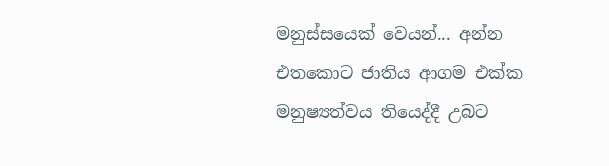මනුස්සයෙක් වෙයන්... අන්න එතකොට ජාතිය ආගම එක්ක මනුෂ්‍යත්වය තියෙද්දී උබට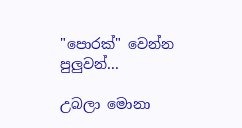"පොරක්" වෙන්න පුලුවන්...

උබලා මොනා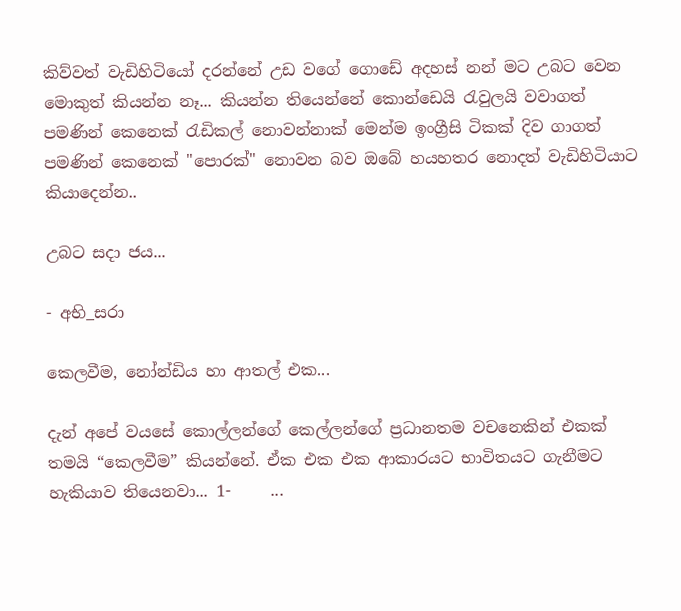කිව්වත් වැඩිහිටියෝ දරන්නේ උඩ වගේ ගොඩේ අදහස් නන් මට උබට වෙන මොකුත් කියන්න නෑ... කියන්න තියෙන්නේ කොන්ඩෙයි රැවුලයි වවාගත් පමණින් කෙනෙක් රැඩිකල් නොවන්නාක් මෙන්ම ඉංග්‍රීසි ටිකක් දිව ගාගත් පමණින් කෙනෙක් "පොරක්" නොවන බව ඔබේ හයහතර නොදත් වැඩිහිටියාට කියාදෙන්න..

උබට සදා ජය...

- අභි_සරා

කෙලවීම, නෝන්ඩිය හා ආතල් එක...

දැන් අපේ වයසේ කොල්ලන්ගේ කෙල්ලන්ගේ ප්‍රධානතම වචනෙකින් එකක් තමයි “කෙලවීම” කියන්නේ. ඒක එක එක ආකාරයට භාවිතයට ගැනීමට හැකියාව තියෙනවා... 1-     ...